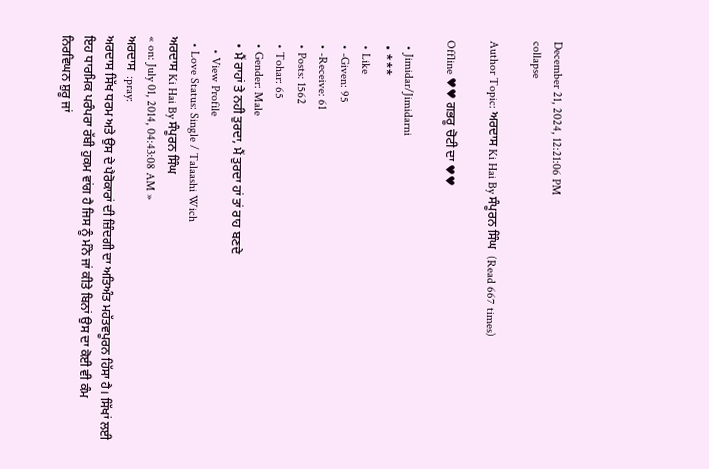December 21, 2024, 12:21:06 PM
collapse

Author Topic: ਅਰਦਾਸ Ki Hai By ਸੰਪੂਰਨ ਸਿੰਘ  (Read 667 times)

Offline ♥♥ ਗਭਰੂ ਚੋਟੀ ਦਾ ♥♥

  • Jimidar/Jimidarni
  • ***
  • Like
  • -Given: 95
  • -Receive: 61
  • Posts: 1562
  • Tohar: 65
  • Gender: Male
  • ਮੈਂ ਰਾਹਾਂ ਤੇ ਨਹੀ ਤੁਰਦਾ, ਮੈਂ ਤੁਰਦਾ ਹਾਂ ਤਾਂ ਰਾਹ ਬਣਦੇ
    • View Profile
  • Love Status: Single / Talaashi Wich
ਅਰਦਾਸ Ki Hai By ਸੰਪੂਰਨ ਸਿੰਘ
« on: July 01, 2014, 04:43:08 AM »
ਅਰਦਾਸ  :pray:
ਅਰਦਾਸ ਸਿੱਖ ਧਰਮ ਅਤੇ ਉਸ ਦੇ ਪੈਰੋਕਾਰਾਂ ਦੀ ਜ਼ਿੰਦਗੀ ਦਾ ਅਤਿਅੰਤ ਮਹੱਤਵਪੂਰਨ ਹਿੱਸਾ ਹੈ। ਸਿੱਖਾਂ ਲਈ
ਇਹ ਧਾਰਮਿਕ ਪਰੰਪਰਾ ਰੱਬੀ ਹੁਕਮ ਵਾਂਗ ਹੈ ਜਿਸ ਨੂੰ ਮੰਨੇ ਜਾਂ ਕੀਤੇ ਬਿਨਾਂ ਉਸ ਦਾ ਕੋਈ ਵੀ ਕੰਮ
ਨਿਰਵਿਘਨ ਸ਼ੁਰੂ ਜਾਂ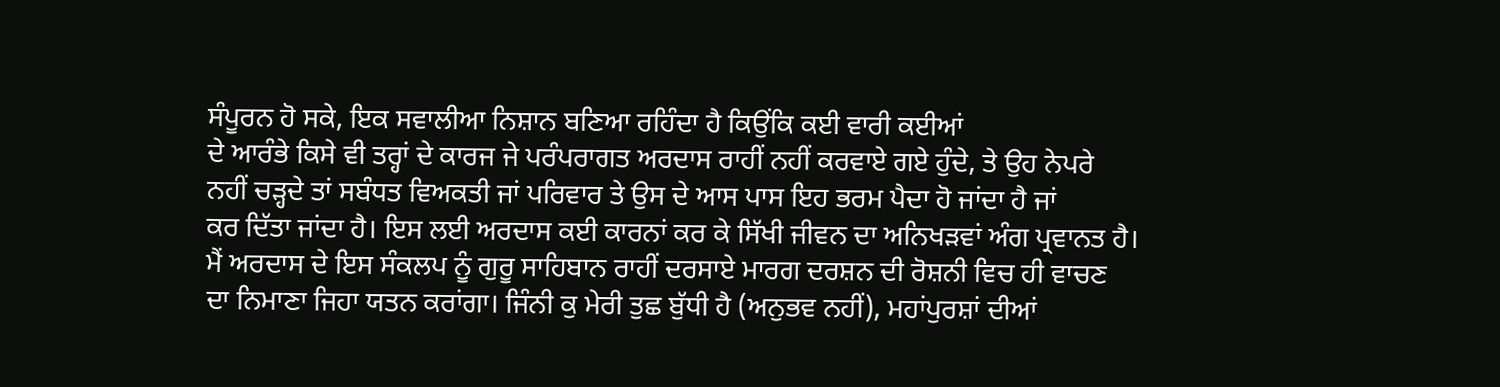ਸੰਪੂਰਨ ਹੋ ਸਕੇ, ਇਕ ਸਵਾਲੀਆ ਨਿਸ਼ਾਨ ਬਣਿਆ ਰਹਿੰਦਾ ਹੈ ਕਿਉਂਕਿ ਕਈ ਵਾਰੀ ਕਈਆਂ
ਦੇ ਆਰੰਭੇ ਕਿਸੇ ਵੀ ਤਰ੍ਹਾਂ ਦੇ ਕਾਰਜ ਜੇ ਪਰੰਪਰਾਗਤ ਅਰਦਾਸ ਰਾਹੀਂ ਨਹੀਂ ਕਰਵਾਏ ਗਏ ਹੁੰਦੇ, ਤੇ ਉਹ ਨੇਪਰੇ
ਨਹੀਂ ਚੜ੍ਹਦੇ ਤਾਂ ਸਬੰਧਤ ਵਿਅਕਤੀ ਜਾਂ ਪਰਿਵਾਰ ਤੇ ਉਸ ਦੇ ਆਸ ਪਾਸ ਇਹ ਭਰਮ ਪੈਦਾ ਹੋ ਜਾਂਦਾ ਹੈ ਜਾਂ
ਕਰ ਦਿੱਤਾ ਜਾਂਦਾ ਹੈ। ਇਸ ਲਈ ਅਰਦਾਸ ਕਈ ਕਾਰਨਾਂ ਕਰ ਕੇ ਸਿੱਖੀ ਜੀਵਨ ਦਾ ਅਨਿਖੜਵਾਂ ਅੰਗ ਪ੍ਰਵਾਨਤ ਹੈ।
ਮੈਂ ਅਰਦਾਸ ਦੇ ਇਸ ਸੰਕਲਪ ਨੂੰ ਗੁਰੂ ਸਾਹਿਬਾਨ ਰਾਹੀਂ ਦਰਸਾਏ ਮਾਰਗ ਦਰਸ਼ਨ ਦੀ ਰੋਸ਼ਨੀ ਵਿਚ ਹੀ ਵਾਚਣ
ਦਾ ਨਿਮਾਣਾ ਜਿਹਾ ਯਤਨ ਕਰਾਂਗਾ। ਜਿੰਨੀ ਕੁ ਮੇਰੀ ਤੁਛ ਬੁੱਧੀ ਹੈ (ਅਨੁਭਵ ਨਹੀਂ), ਮਹਾਂਪੁਰਸ਼ਾਂ ਦੀਆਂ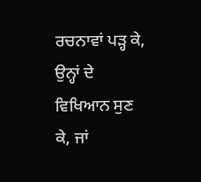ਰਚਨਾਵਾਂ ਪੜ੍ਹ ਕੇ, ਉਨ੍ਹਾਂ ਦੇ ਵਿਖਿਆਨ ਸੁਣ ਕੇ, ਜਾਂ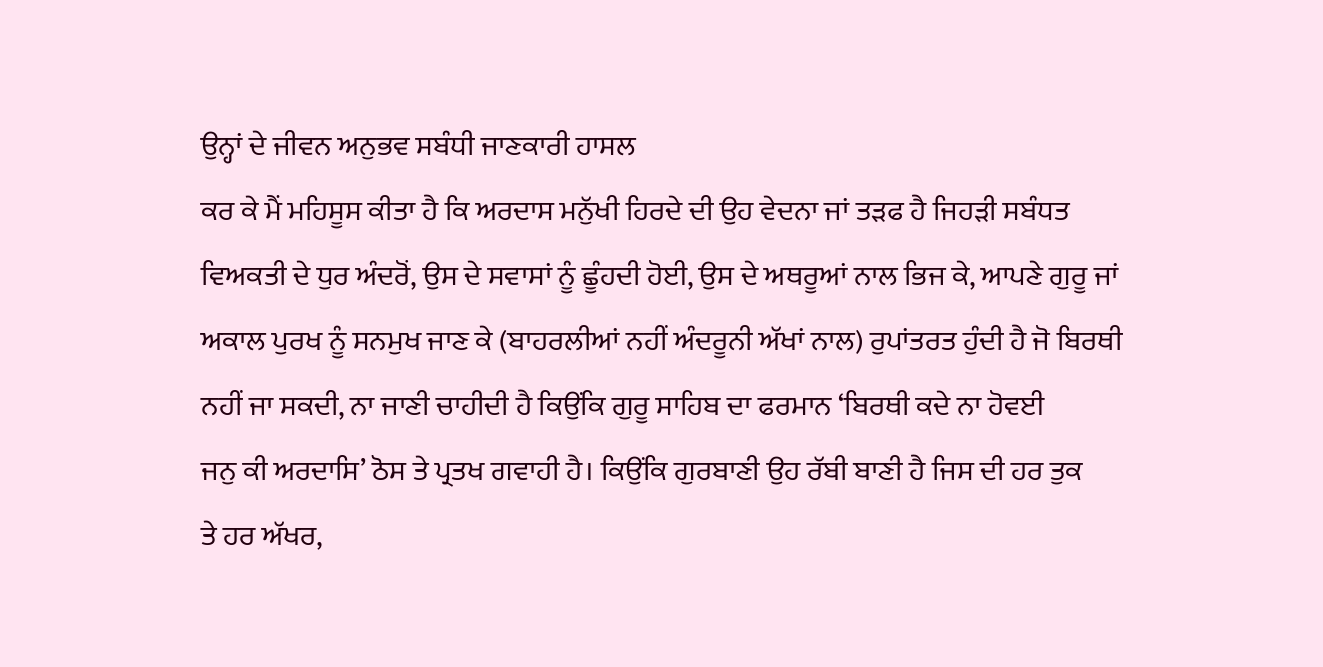ਉਨ੍ਹਾਂ ਦੇ ਜੀਵਨ ਅਨੁਭਵ ਸਬੰਧੀ ਜਾਣਕਾਰੀ ਹਾਸਲ
ਕਰ ਕੇ ਮੈਂ ਮਹਿਸੂਸ ਕੀਤਾ ਹੈ ਕਿ ਅਰਦਾਸ ਮਨੁੱਖੀ ਹਿਰਦੇ ਦੀ ਉਹ ਵੇਦਨਾ ਜਾਂ ਤੜਫ ਹੈ ਜਿਹੜੀ ਸਬੰਧਤ
ਵਿਅਕਤੀ ਦੇ ਧੁਰ ਅੰਦਰੋਂ, ਉਸ ਦੇ ਸਵਾਸਾਂ ਨੂੰ ਛੂੰਹਦੀ ਹੋਈ, ਉਸ ਦੇ ਅਥਰੂਆਂ ਨਾਲ ਭਿਜ ਕੇ, ਆਪਣੇ ਗੁਰੂ ਜਾਂ
ਅਕਾਲ ਪੁਰਖ ਨੂੰ ਸਨਮੁਖ ਜਾਣ ਕੇ (ਬਾਹਰਲੀਆਂ ਨਹੀਂ ਅੰਦਰੂਨੀ ਅੱਖਾਂ ਨਾਲ) ਰੁਪਾਂਤਰਤ ਹੁੰਦੀ ਹੈ ਜੋ ਬਿਰਥੀ
ਨਹੀਂ ਜਾ ਸਕਦੀ, ਨਾ ਜਾਣੀ ਚਾਹੀਦੀ ਹੈ ਕਿਉਂਕਿ ਗੁਰੂ ਸਾਹਿਬ ਦਾ ਫਰਮਾਨ ‘ਬਿਰਥੀ ਕਦੇ ਨਾ ਹੋਵਈ
ਜਨੁ ਕੀ ਅਰਦਾਸਿ’ ਠੋਸ ਤੇ ਪ੍ਰਤਖ ਗਵਾਹੀ ਹੈ। ਕਿਉਂਕਿ ਗੁਰਬਾਣੀ ਉਹ ਰੱਬੀ ਬਾਣੀ ਹੈ ਜਿਸ ਦੀ ਹਰ ਤੁਕ
ਤੇ ਹਰ ਅੱਖਰ,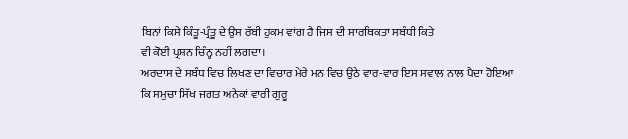ਬਿਨਾਂ ਕਿਸੇ ਕਿੰਤੂ-ਪ੍ਰੰਤੂ ਦੇ ਉਸ ਰੱਬੀ ਹੁਕਮ ਵਾਂਗ ਹੈ ਜਿਸ ਦੀ ਸਾਰਥਿਕਤਾ ਸਬੰਧੀ ਕਿਤੇ
ਵੀ ਕੋਈ ਪ੍ਰਸ਼ਨ ਚਿੰਨ੍ਹ ਨਹੀਂ ਲਗਦਾ।
ਅਰਦਾਸ ਦੇ ਸਬੰਧ ਵਿਚ ਲਿਖਣ ਦਾ ਵਿਚਾਰ ਮੇਰੇ ਮਨ ਵਿਚ ਉਠੇ ਵਾਰ-ਵਾਰ ਇਸ ਸਵਾਲ ਨਾਲ ਪੈਦਾ ਹੋਇਆ
ਕਿ ਸਮੁਚਾ ਸਿੱਖ ਜਗਤ ਅਨੇਕਾਂ ਵਾਰੀ ਗੁਰੂ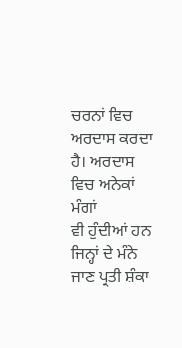ਚਰਨਾਂ ਵਿਚ ਅਰਦਾਸ ਕਰਦਾ ਹੈ। ਅਰਦਾਸ ਵਿਚ ਅਨੇਕਾਂ ਮੰਗਾਂ
ਵੀ ਹੁੰਦੀਆਂ ਹਨ ਜਿਨ੍ਹਾਂ ਦੇ ਮੰਨੇ ਜਾਣ ਪ੍ਰਤੀ ਸ਼ੰਕਾ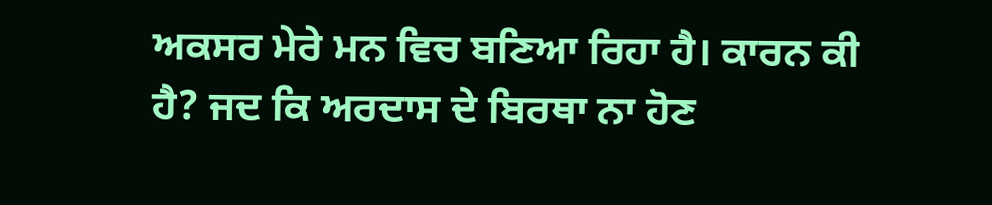ਅਕਸਰ ਮੇਰੇ ਮਨ ਵਿਚ ਬਣਿਆ ਰਿਹਾ ਹੈ। ਕਾਰਨ ਕੀ
ਹੈ? ਜਦ ਕਿ ਅਰਦਾਸ ਦੇ ਬਿਰਥਾ ਨਾ ਹੋਣ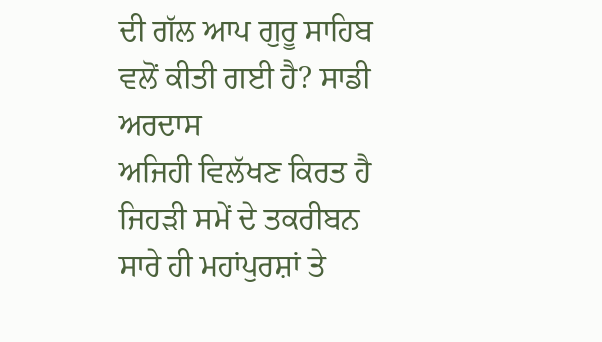ਦੀ ਗੱਲ ਆਪ ਗੁਰੂ ਸਾਹਿਬ ਵਲੋਂ ਕੀਤੀ ਗਈ ਹੈ? ਸਾਡੀ ਅਰਦਾਸ
ਅਜਿਹੀ ਵਿਲੱਖਣ ਕਿਰਤ ਹੈ ਜਿਹੜੀ ਸਮੇਂ ਦੇ ਤਕਰੀਬਨ ਸਾਰੇ ਹੀ ਮਹਾਂਪੁਰਸ਼ਾਂ ਤੇ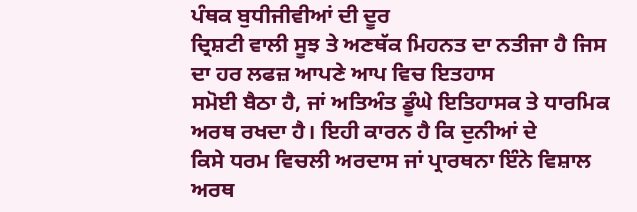ਪੰਥਕ ਬੁਧੀਜੀਵੀਆਂ ਦੀ ਦੂਰ
ਦ੍ਰਿਸ਼ਟੀ ਵਾਲੀ ਸੂਝ ਤੇ ਅਣਥੱਕ ਮਿਹਨਤ ਦਾ ਨਤੀਜਾ ਹੈ ਜਿਸ ਦਾ ਹਰ ਲਫਜ਼ ਆਪਣੇ ਆਪ ਵਿਚ ਇਤਹਾਸ
ਸਮੋਈ ਬੈਠਾ ਹੈ, ਜਾਂ ਅਤਿਅੰਤ ਡੂੰਘੇ ਇਤਿਹਾਸਕ ਤੇ ਧਾਰਮਿਕ ਅਰਥ ਰਖਦਾ ਹੈ। ਇਹੀ ਕਾਰਨ ਹੈ ਕਿ ਦੁਨੀਆਂ ਦੇ
ਕਿਸੇ ਧਰਮ ਵਿਚਲੀ ਅਰਦਾਸ ਜਾਂ ਪ੍ਰਾਰਥਨਾ ਇੰਨੇ ਵਿਸ਼ਾਲ ਅਰਥ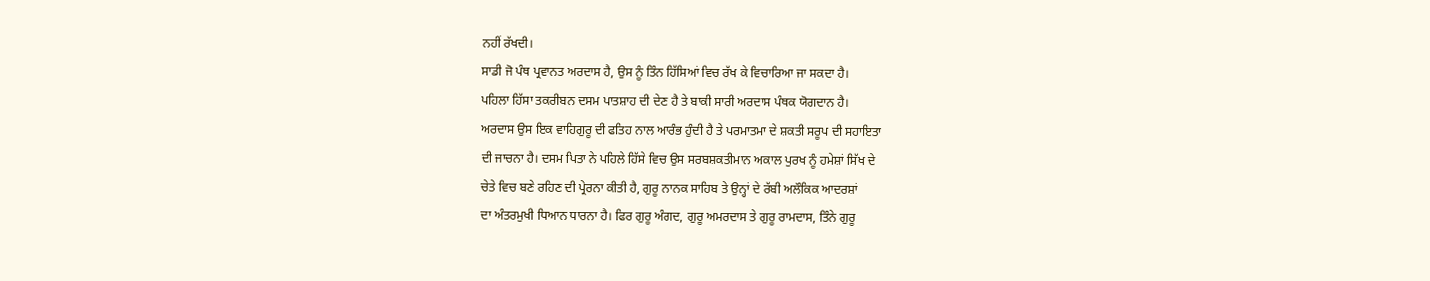ਨਹੀਂ ਰੱਖਦੀ।
ਸਾਡੀ ਜੋ ਪੰਥ ਪ੍ਰਵਾਨਤ ਅਰਦਾਸ ਹੈ, ਉਸ ਨੂੰ ਤਿੰਨ ਹਿੱਸਿਆਂ ਵਿਚ ਰੱਖ ਕੇ ਵਿਚਾਰਿਆ ਜਾ ਸਕਦਾ ਹੈ।
ਪਹਿਲਾ ਹਿੱਸਾ ਤਕਰੀਬਨ ਦਸਮ ਪਾਤਸ਼ਾਹ ਦੀ ਦੇਣ ਹੈ ਤੇ ਬਾਕੀ ਸਾਰੀ ਅਰਦਾਸ ਪੰਥਕ ਯੋਗਦਾਨ ਹੈ।
ਅਰਦਾਸ ਉਸ ਇਕ ਵਾਹਿਗੁਰੂ ਦੀ ਫਤਿਹ ਨਾਲ ਆਰੰਭ ਹੁੰਦੀ ਹੈ ਤੇ ਪਰਮਾਤਮਾ ਦੇ ਸ਼ਕਤੀ ਸਰੂਪ ਦੀ ਸਹਾਇਤਾ
ਦੀ ਜਾਚਨਾ ਹੈ। ਦਸਮ ਪਿਤਾ ਨੇ ਪਹਿਲੇ ਹਿੱਸੇ ਵਿਚ ਉਸ ਸਰਬਸ਼ਕਤੀਮਾਨ ਅਕਾਲ ਪੁਰਖ ਨੂੰ ਹਮੇਸ਼ਾਂ ਸਿੱਖ ਦੇ
ਚੇਤੇ ਵਿਚ ਬਣੇ ਰਹਿਣ ਦੀ ਪ੍ਰੇਰਨਾ ਕੀਤੀ ਹੈ, ਗੁਰੂ ਨਾਨਕ ਸਾਹਿਬ ਤੇ ਉਨ੍ਹਾਂ ਦੇ ਰੱਬੀ ਅਲੌਕਿਕ ਆਦਰਸ਼ਾਂ
ਦਾ ਅੰਤਰਮੁਖੀ ਧਿਆਨ ਧਾਰਨਾ ਹੈ। ਫਿਰ ਗੁਰੂ ਅੰਗਦ, ਗੁਰੂ ਅਮਰਦਾਸ ਤੇ ਗੁਰੂ ਰਾਮਦਾਸ, ਤਿੰਨੇ ਗੁਰੂ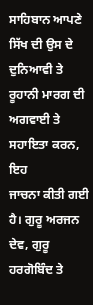ਸਾਹਿਬਾਨ ਆਪਣੇ ਸਿੱਖ ਦੀ ਉਸ ਦੇ ਦੁਨਿਆਵੀ ਤੇ ਰੂਹਾਨੀ ਮਾਰਗ ਦੀ ਅਗਵਾਈ ਤੇ ਸਹਾਇਤਾ ਕਰਨ, ਇਹ
ਜਾਚਨਾ ਕੀਤੀ ਗਈ ਹੈ। ਗੁਰੂ ਅਰਜਨ ਦੇਵ, ਗੁਰੂ ਹਰਗੋਬਿੰਦ ਤੇ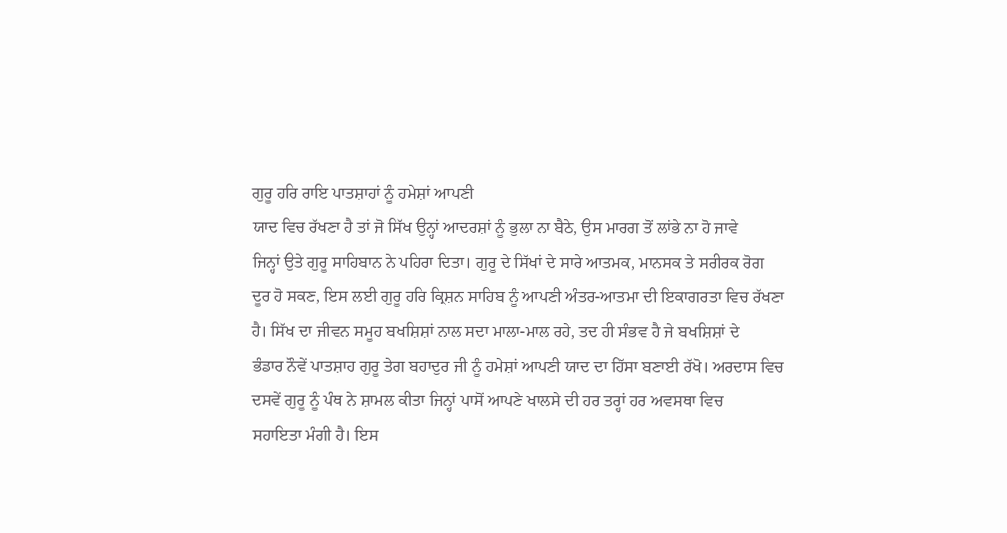ਗੁਰੂ ਹਰਿ ਰਾਇ ਪਾਤਸ਼ਾਹਾਂ ਨੂੰ ਹਮੇਸ਼ਾਂ ਆਪਣੀ
ਯਾਦ ਵਿਚ ਰੱਖਣਾ ਹੈ ਤਾਂ ਜੋ ਸਿੱਖ ਉਨ੍ਹਾਂ ਆਦਰਸ਼ਾਂ ਨੂੰ ਭੁਲਾ ਨਾ ਬੈਠੇ, ਉਸ ਮਾਰਗ ਤੋਂ ਲਾਂਭੇ ਨਾ ਹੋ ਜਾਵੇ
ਜਿਨ੍ਹਾਂ ਉਤੇ ਗੁਰੂ ਸਾਹਿਬਾਨ ਨੇ ਪਹਿਰਾ ਦਿਤਾ। ਗੁਰੂ ਦੇ ਸਿੱਖਾਂ ਦੇ ਸਾਰੇ ਆਤਮਕ, ਮਾਨਸਕ ਤੇ ਸਰੀਰਕ ਰੋਗ
ਦੂਰ ਹੋ ਸਕਣ, ਇਸ ਲਈ ਗੁਰੂ ਹਰਿ ਕ੍ਰਿਸ਼ਨ ਸਾਹਿਬ ਨੂੰ ਆਪਣੀ ਅੰਤਰ-ਆਤਮਾ ਦੀ ਇਕਾਗਰਤਾ ਵਿਚ ਰੱਖਣਾ
ਹੈ। ਸਿੱਖ ਦਾ ਜੀਵਨ ਸਮੂਹ ਬਖਸ਼ਿਸ਼ਾਂ ਨਾਲ ਸਦਾ ਮਾਲਾ-ਮਾਲ ਰਹੇ, ਤਦ ਹੀ ਸੰਭਵ ਹੈ ਜੇ ਬਖਸ਼ਿਸ਼ਾਂ ਦੇ
ਭੰਡਾਰ ਨੌਵੇਂ ਪਾਤਸ਼ਾਹ ਗੁਰੂ ਤੇਗ ਬਹਾਦੁਰ ਜੀ ਨੂੰ ਹਮੇਸ਼ਾਂ ਆਪਣੀ ਯਾਦ ਦਾ ਹਿੱਸਾ ਬਣਾਈ ਰੱਖੋ। ਅਰਦਾਸ ਵਿਚ
ਦਸਵੇਂ ਗੁਰੂ ਨੂੰ ਪੰਥ ਨੇ ਸ਼ਾਮਲ ਕੀਤਾ ਜਿਨ੍ਹਾਂ ਪਾਸੋਂ ਆਪਣੇ ਖਾਲਸੇ ਦੀ ਹਰ ਤਰ੍ਹਾਂ ਹਰ ਅਵਸਥਾ ਵਿਚ
ਸਹਾਇਤਾ ਮੰਗੀ ਹੈ। ਇਸ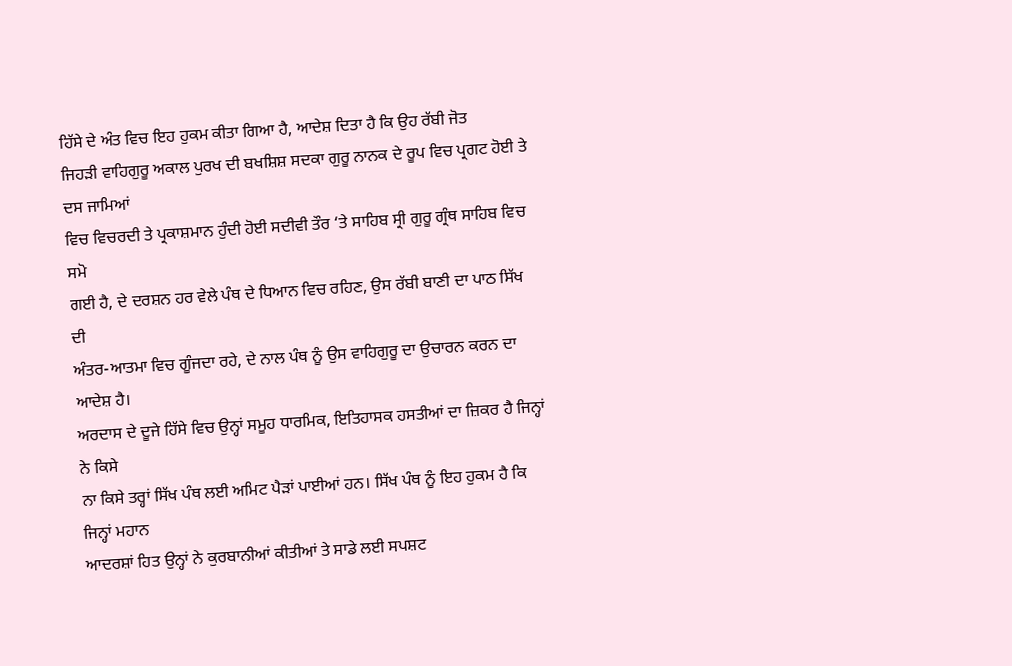ਹਿੱਸੇ ਦੇ ਅੰਤ ਵਿਚ ਇਹ ਹੁਕਮ ਕੀਤਾ ਗਿਆ ਹੈ, ਆਦੇਸ਼ ਦਿਤਾ ਹੈ ਕਿ ਉਹ ਰੱਬੀ ਜੋਤ
ਜਿਹੜੀ ਵਾਹਿਗੁਰੂ ਅਕਾਲ ਪੁਰਖ ਦੀ ਬਖਸ਼ਿਸ਼ ਸਦਕਾ ਗੁਰੂ ਨਾਨਕ ਦੇ ਰੂਪ ਵਿਚ ਪ੍ਰਗਟ ਹੋਈ ਤੇ ਦਸ ਜਾਮਿਆਂ
ਵਿਚ ਵਿਚਰਦੀ ਤੇ ਪ੍ਰਕਾਸ਼ਮਾਨ ਹੁੰਦੀ ਹੋਈ ਸਦੀਵੀ ਤੌਰ ‘ਤੇ ਸਾਹਿਬ ਸ੍ਰੀ ਗੁਰੂ ਗ੍ਰੰਥ ਸਾਹਿਬ ਵਿਚ ਸਮੋ
ਗਈ ਹੈ, ਦੇ ਦਰਸ਼ਨ ਹਰ ਵੇਲੇ ਪੰਥ ਦੇ ਧਿਆਨ ਵਿਚ ਰਹਿਣ, ਉਸ ਰੱਬੀ ਬਾਣੀ ਦਾ ਪਾਠ ਸਿੱਖ ਦੀ
ਅੰਤਰ-ਆਤਮਾ ਵਿਚ ਗੂੰਜਦਾ ਰਹੇ, ਦੇ ਨਾਲ ਪੰਥ ਨੂੰ ਉਸ ਵਾਹਿਗੁਰੂ ਦਾ ਉਚਾਰਨ ਕਰਨ ਦਾ ਆਦੇਸ਼ ਹੈ।
ਅਰਦਾਸ ਦੇ ਦੂਜੇ ਹਿੱਸੇ ਵਿਚ ਉਨ੍ਹਾਂ ਸਮੂਹ ਧਾਰਮਿਕ, ਇਤਿਹਾਸਕ ਹਸਤੀਆਂ ਦਾ ਜ਼ਿਕਰ ਹੈ ਜਿਨ੍ਹਾਂ ਨੇ ਕਿਸੇ
ਨਾ ਕਿਸੇ ਤਰ੍ਹਾਂ ਸਿੱਖ ਪੰਥ ਲਈ ਅਮਿਟ ਪੈੜਾਂ ਪਾਈਆਂ ਹਨ। ਸਿੱਖ ਪੰਥ ਨੂੰ ਇਹ ਹੁਕਮ ਹੈ ਕਿ ਜਿਨ੍ਹਾਂ ਮਹਾਨ
ਆਦਰਸ਼ਾਂ ਹਿਤ ਉਨ੍ਹਾਂ ਨੇ ਕੁਰਬਾਨੀਆਂ ਕੀਤੀਆਂ ਤੇ ਸਾਡੇ ਲਈ ਸਪਸ਼ਟ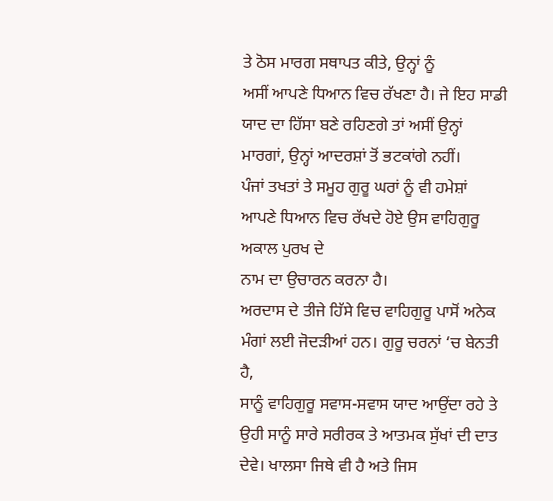ਤੇ ਠੋਸ ਮਾਰਗ ਸਥਾਪਤ ਕੀਤੇ, ਉਨ੍ਹਾਂ ਨੂੰ
ਅਸੀਂ ਆਪਣੇ ਧਿਆਨ ਵਿਚ ਰੱਖਣਾ ਹੈ। ਜੇ ਇਹ ਸਾਡੀ ਯਾਦ ਦਾ ਹਿੱਸਾ ਬਣੇ ਰਹਿਣਗੇ ਤਾਂ ਅਸੀਂ ਉਨ੍ਹਾਂ
ਮਾਰਗਾਂ, ਉਨ੍ਹਾਂ ਆਦਰਸ਼ਾਂ ਤੋਂ ਭਟਕਾਂਗੇ ਨਹੀਂ।
ਪੰਜਾਂ ਤਖਤਾਂ ਤੇ ਸਮੂਹ ਗੁਰੂ ਘਰਾਂ ਨੂੰ ਵੀ ਹਮੇਸ਼ਾਂ ਆਪਣੇ ਧਿਆਨ ਵਿਚ ਰੱਖਦੇ ਹੋਏ ਉਸ ਵਾਹਿਗੁਰੂ ਅਕਾਲ ਪੁਰਖ ਦੇ
ਨਾਮ ਦਾ ਉਚਾਰਨ ਕਰਨਾ ਹੈ।
ਅਰਦਾਸ ਦੇ ਤੀਜੇ ਹਿੱਸੇ ਵਿਚ ਵਾਹਿਗੁਰੂ ਪਾਸੋਂ ਅਨੇਕ ਮੰਗਾਂ ਲਈ ਜੋਦੜੀਆਂ ਹਨ। ਗੁਰੂ ਚਰਨਾਂ ‘ਚ ਬੇਨਤੀ ਹੈ,
ਸਾਨੂੰ ਵਾਹਿਗੁਰੂ ਸਵਾਸ-ਸਵਾਸ ਯਾਦ ਆਉਂਦਾ ਰਹੇ ਤੇ ਉਹੀ ਸਾਨੂੰ ਸਾਰੇ ਸਰੀਰਕ ਤੇ ਆਤਮਕ ਸੁੱਖਾਂ ਦੀ ਦਾਤ
ਦੇਵੇ। ਖਾਲਸਾ ਜਿਥੇ ਵੀ ਹੈ ਅਤੇ ਜਿਸ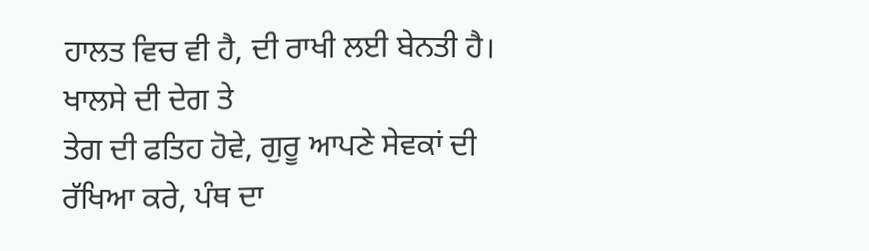ਹਾਲਤ ਵਿਚ ਵੀ ਹੈ, ਦੀ ਰਾਖੀ ਲਈ ਬੇਨਤੀ ਹੈ। ਖਾਲਸੇ ਦੀ ਦੇਗ ਤੇ
ਤੇਗ ਦੀ ਫਤਿਹ ਹੋਵੇ, ਗੁਰੂ ਆਪਣੇ ਸੇਵਕਾਂ ਦੀ ਰੱਖਿਆ ਕਰੇ, ਪੰਥ ਦਾ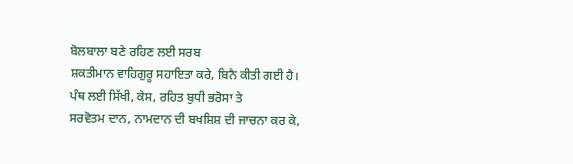ਬੋਲਬਾਲਾ ਬਣੇ ਰਹਿਣ ਲਈ ਸਰਬ
ਸ਼ਕਤੀਮਾਨ ਵਾਹਿਗੁਰੂ ਸਹਾਇਤਾ ਕਰੇ, ਬਿਨੈ ਕੀਤੀ ਗਈ ਹੈ। ਪੰਥ ਲਈ ਸਿੱਖੀ, ਕੇਸ, ਰਹਿਤ ਬੁਧੀ ਭਰੋਸਾ ਤੇ
ਸਰਵੋਤਮ ਦਾਨ, ਨਾਮਦਾਨ ਦੀ ਬਖਸ਼ਿਸ਼ ਦੀ ਜਾਚਨਾ ਕਰ ਕੇ,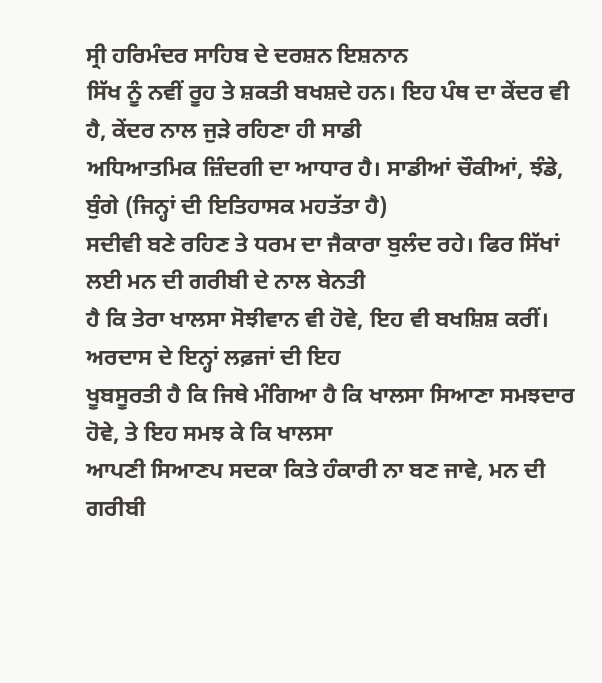ਸ੍ਰੀ ਹਰਿਮੰਦਰ ਸਾਹਿਬ ਦੇ ਦਰਸ਼ਨ ਇਸ਼ਨਾਨ
ਸਿੱਖ ਨੂੰ ਨਵੀਂ ਰੂਹ ਤੇ ਸ਼ਕਤੀ ਬਖਸ਼ਦੇ ਹਨ। ਇਹ ਪੰਥ ਦਾ ਕੇਂਦਰ ਵੀ ਹੈ, ਕੇਂਦਰ ਨਾਲ ਜੁੜੇ ਰਹਿਣਾ ਹੀ ਸਾਡੀ
ਅਧਿਆਤਮਿਕ ਜ਼ਿੰਦਗੀ ਦਾ ਆਧਾਰ ਹੈ। ਸਾਡੀਆਂ ਚੌਕੀਆਂ, ਝੰਡੇ, ਬੁੰਗੇ (ਜਿਨ੍ਹਾਂ ਦੀ ਇਤਿਹਾਸਕ ਮਹਤੱਤਾ ਹੈ)
ਸਦੀਵੀ ਬਣੇ ਰਹਿਣ ਤੇ ਧਰਮ ਦਾ ਜੈਕਾਰਾ ਬੁਲੰਦ ਰਹੇ। ਫਿਰ ਸਿੱਖਾਂ ਲਈ ਮਨ ਦੀ ਗਰੀਬੀ ਦੇ ਨਾਲ ਬੇਨਤੀ
ਹੈ ਕਿ ਤੇਰਾ ਖਾਲਸਾ ਸੋਝੀਵਾਨ ਵੀ ਹੋਵੇ, ਇਹ ਵੀ ਬਖਸ਼ਿਸ਼ ਕਰੀਂ। ਅਰਦਾਸ ਦੇ ਇਨ੍ਹਾਂ ਲਫ਼ਜਾਂ ਦੀ ਇਹ
ਖੂਬਸੂਰਤੀ ਹੈ ਕਿ ਜਿਥੇ ਮੰਗਿਆ ਹੈ ਕਿ ਖਾਲਸਾ ਸਿਆਣਾ ਸਮਝਦਾਰ ਹੋਵੇ, ਤੇ ਇਹ ਸਮਝ ਕੇ ਕਿ ਖਾਲਸਾ
ਆਪਣੀ ਸਿਆਣਪ ਸਦਕਾ ਕਿਤੇ ਹੰਕਾਰੀ ਨਾ ਬਣ ਜਾਵੇ, ਮਨ ਦੀ ਗਰੀਬੀ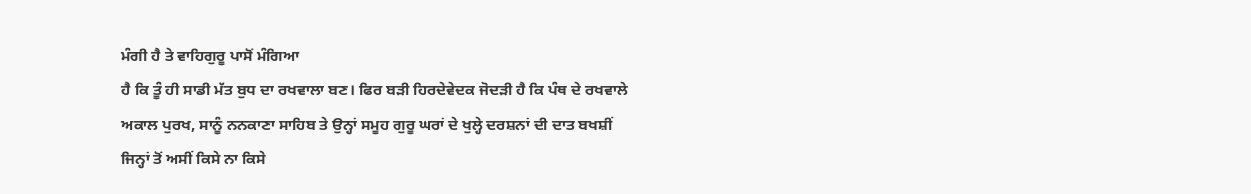ਮੰਗੀ ਹੈ ਤੇ ਵਾਹਿਗੁਰੂ ਪਾਸੋਂ ਮੰਗਿਆ
ਹੈ ਕਿ ਤੂੰ ਹੀ ਸਾਡੀ ਮੱਤ ਬੁਧ ਦਾ ਰਖਵਾਲਾ ਬਣ। ਫਿਰ ਬੜੀ ਹਿਰਦੇਵੇਦਕ ਜੋਦੜੀ ਹੈ ਕਿ ਪੰਥ ਦੇ ਰਖਵਾਲੇ
ਅਕਾਲ ਪੁਰਖ, ਸਾਨੂੰ ਨਨਕਾਣਾ ਸਾਹਿਬ ਤੇ ਉਨ੍ਹਾਂ ਸਮੂਹ ਗੁਰੂ ਘਰਾਂ ਦੇ ਖੁਲ੍ਹੇ ਦਰਸ਼ਨਾਂ ਦੀ ਦਾਤ ਬਖਸ਼ੀਂ
ਜਿਨ੍ਹਾਂ ਤੋਂ ਅਸੀਂ ਕਿਸੇ ਨਾ ਕਿਸੇ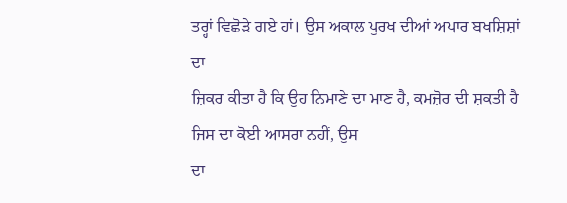ਤਰ੍ਹਾਂ ਵਿਛੋੜੇ ਗਏ ਹਾਂ। ਉਸ ਅਕਾਲ ਪੁਰਖ ਦੀਆਂ ਅਪਾਰ ਬਖਸ਼ਿਸ਼ਾਂ ਦਾ
ਜ਼ਿਕਰ ਕੀਤਾ ਹੈ ਕਿ ਉਹ ਨਿਮਾਣੇ ਦਾ ਮਾਣ ਹੈ, ਕਮਜ਼ੋਰ ਦੀ ਸ਼ਕਤੀ ਹੈ ਜਿਸ ਦਾ ਕੋਈ ਆਸਰਾ ਨਹੀਂ, ਉਸ
ਦਾ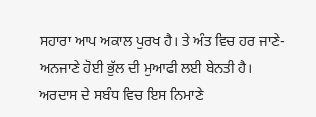ਸਹਾਰਾ ਆਪ ਅਕਾਲ ਪੁਰਖ ਹੈ। ਤੇ ਅੰਤ ਵਿਚ ਹਰ ਜਾਣੇ-ਅਨਜਾਣੇ ਹੋਈ ਭੁੱਲ ਦੀ ਮੁਆਫੀ ਲਈ ਬੇਨਤੀ ਹੈ।
ਅਰਦਾਸ ਦੇ ਸਬੰਧ ਵਿਚ ਇਸ ਨਿਮਾਣੇ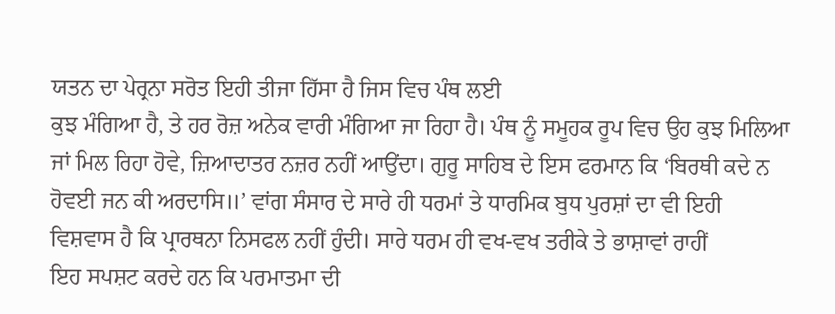ਯਤਨ ਦਾ ਪੇਰ੍ਰਨਾ ਸਰੋਤ ਇਹੀ ਤੀਜਾ ਹਿੱਸਾ ਹੈ ਜਿਸ ਵਿਚ ਪੰਥ ਲਈ
ਕੁਝ ਮੰਗਿਆ ਹੈ, ਤੇ ਹਰ ਰੋਜ਼ ਅਨੇਕ ਵਾਰੀ ਮੰਗਿਆ ਜਾ ਰਿਹਾ ਹੈ। ਪੰਥ ਨੂੰ ਸਮੂਹਕ ਰੂਪ ਵਿਚ ਉਹ ਕੁਝ ਮਿਲਿਆ
ਜਾਂ ਮਿਲ ਰਿਹਾ ਹੋਵੇ, ਜ਼ਿਆਦਾਤਰ ਨਜ਼ਰ ਨਹੀਂ ਆਉਂਦਾ। ਗੁਰੂ ਸਾਹਿਬ ਦੇ ਇਸ ਫਰਮਾਨ ਕਿ ‘ਬਿਰਥੀ ਕਦੇ ਨ
ਹੋਵਈ ਜਨ ਕੀ ਅਰਦਾਸਿ॥’ ਵਾਂਗ ਸੰਸਾਰ ਦੇ ਸਾਰੇ ਹੀ ਧਰਮਾਂ ਤੇ ਧਾਰਮਿਕ ਬੁਧ ਪੁਰਸ਼ਾਂ ਦਾ ਵੀ ਇਹੀ
ਵਿਸ਼ਵਾਸ ਹੈ ਕਿ ਪ੍ਰਾਰਥਨਾ ਨਿਸਫਲ ਨਹੀਂ ਹੁੰਦੀ। ਸਾਰੇ ਧਰਮ ਹੀ ਵਖ-ਵਖ ਤਰੀਕੇ ਤੇ ਭਾਸ਼ਾਵਾਂ ਰਾਹੀਂ
ਇਹ ਸਪਸ਼ਟ ਕਰਦੇ ਹਨ ਕਿ ਪਰਮਾਤਮਾ ਦੀ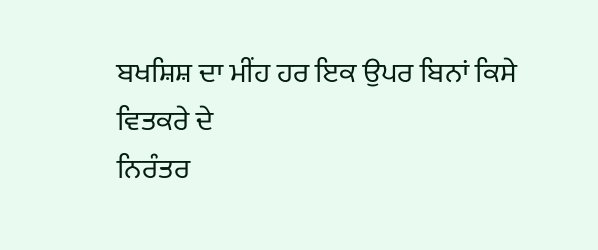ਬਖਸ਼ਿਸ਼ ਦਾ ਮੀਂਹ ਹਰ ਇਕ ਉਪਰ ਬਿਨਾਂ ਕਿਸੇ ਵਿਤਕਰੇ ਦੇ
ਨਿਰੰਤਰ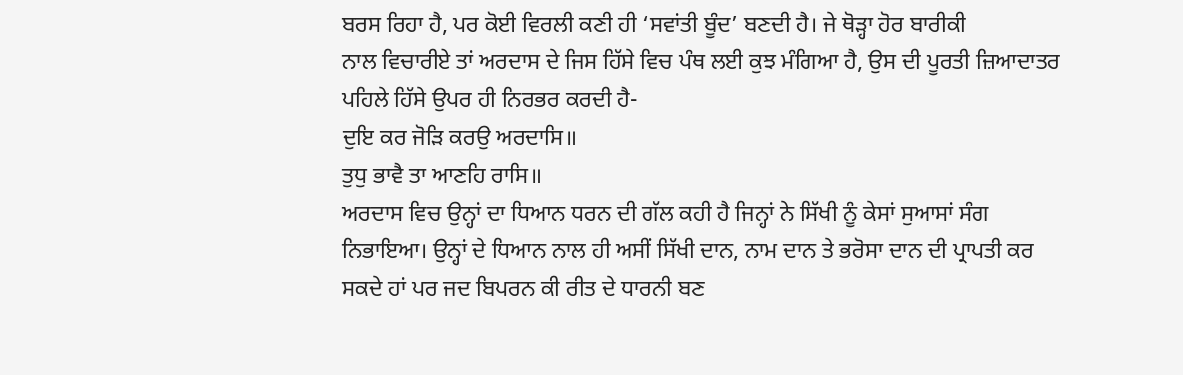ਬਰਸ ਰਿਹਾ ਹੈ, ਪਰ ਕੋਈ ਵਿਰਲੀ ਕਣੀ ਹੀ ‘ਸਵਾਂਤੀ ਬੂੰਦ’ ਬਣਦੀ ਹੈ। ਜੇ ਥੋੜ੍ਹਾ ਹੋਰ ਬਾਰੀਕੀ
ਨਾਲ ਵਿਚਾਰੀਏ ਤਾਂ ਅਰਦਾਸ ਦੇ ਜਿਸ ਹਿੱਸੇ ਵਿਚ ਪੰਥ ਲਈ ਕੁਝ ਮੰਗਿਆ ਹੈ, ਉਸ ਦੀ ਪੂਰਤੀ ਜ਼ਿਆਦਾਤਰ
ਪਹਿਲੇ ਹਿੱਸੇ ਉਪਰ ਹੀ ਨਿਰਭਰ ਕਰਦੀ ਹੈ-
ਦੁਇ ਕਰ ਜੋੜਿ ਕਰਉ ਅਰਦਾਸਿ॥
ਤੁਧੁ ਭਾਵੈ ਤਾ ਆਣਹਿ ਰਾਸਿ॥
ਅਰਦਾਸ ਵਿਚ ਉਨ੍ਹਾਂ ਦਾ ਧਿਆਨ ਧਰਨ ਦੀ ਗੱਲ ਕਹੀ ਹੈ ਜਿਨ੍ਹਾਂ ਨੇ ਸਿੱਖੀ ਨੂੰ ਕੇਸਾਂ ਸੁਆਸਾਂ ਸੰਗ
ਨਿਭਾਇਆ। ਉਨ੍ਹਾਂ ਦੇ ਧਿਆਨ ਨਾਲ ਹੀ ਅਸੀਂ ਸਿੱਖੀ ਦਾਨ, ਨਾਮ ਦਾਨ ਤੇ ਭਰੋਸਾ ਦਾਨ ਦੀ ਪ੍ਰਾਪਤੀ ਕਰ
ਸਕਦੇ ਹਾਂ ਪਰ ਜਦ ਬਿਪਰਨ ਕੀ ਰੀਤ ਦੇ ਧਾਰਨੀ ਬਣ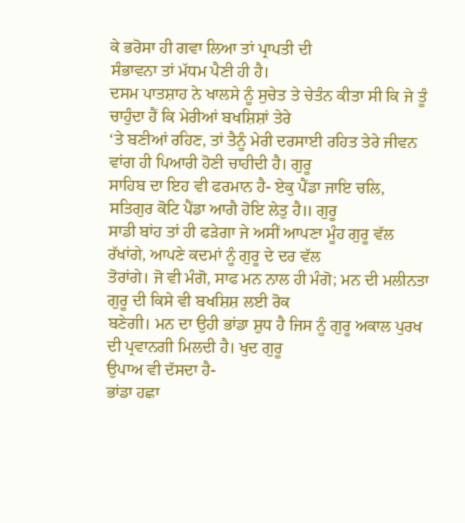ਕੇ ਭਰੋਸਾ ਹੀ ਗਵਾ ਲਿਆ ਤਾਂ ਪ੍ਰਾਪਤੀ ਦੀ
ਸੰਭਾਵਨਾ ਤਾਂ ਮੱਧਮ ਪੈਣੀ ਹੀ ਹੈ।
ਦਸਮ ਪਾਤਸ਼ਾਹ ਨੇ ਖਾਲਸੇ ਨੂੰ ਸੁਚੇਤ ਤੇ ਚੇਤੰਨ ਕੀਤਾ ਸੀ ਕਿ ਜੇ ਤੂੰ ਚਾਹੁੰਦਾ ਹੈਂ ਕਿ ਮੇਰੀਆਂ ਬਖਸ਼ਿਸ਼ਾਂ ਤੇਰੇ
‘ਤੇ ਬਣੀਆਂ ਰਹਿਣ, ਤਾਂ ਤੈਨੂੰ ਮੇਰੀ ਦਰਸਾਈ ਰਹਿਤ ਤੇਰੇ ਜੀਵਨ ਵਾਂਗ ਹੀ ਪਿਆਰੀ ਹੋਣੀ ਚਾਹੀਦੀ ਹੈ। ਗੁਰੂ
ਸਾਹਿਬ ਦਾ ਇਹ ਵੀ ਫਰਮਾਨ ਹੈ- ਏਕੁ ਪੈਂਡਾ ਜਾਇ ਚਲਿ, ਸਤਿਗੁਰ ਕੋਟਿ ਪੈਂਡਾ ਆਗੈ ਹੋਇ ਲੇਤੁ ਹੈ॥ ਗੁਰੂ
ਸਾਡੀ ਬਾਂਹ ਤਾਂ ਹੀ ਫੜੇਗਾ ਜੇ ਅਸੀਂ ਆਪਣਾ ਮੂੰਹ ਗੁਰੂ ਵੱਲ ਰੱਖਾਂਗੇ, ਆਪਣੇ ਕਦਮਾਂ ਨੂੰ ਗੁਰੂ ਦੇ ਦਰ ਵੱਲ
ਤੋਰਾਂਗੇ। ਜੋ ਵੀ ਮੰਗੋ, ਸਾਫ ਮਨ ਨਾਲ ਹੀ ਮੰਗੋ; ਮਨ ਦੀ ਮਲੀਨਤਾ ਗੁਰੂ ਦੀ ਕਿਸੇ ਵੀ ਬਖਸ਼ਿਸ਼ ਲਈ ਰੋਕ
ਬਣੇਗੀ। ਮਨ ਦਾ ਉਹੀ ਭਾਂਡਾ ਸ਼ੁਧ ਹੈ ਜਿਸ ਨੂੰ ਗੁਰੂ ਅਕਾਲ ਪੁਰਖ ਦੀ ਪ੍ਰਵਾਨਗੀ ਮਿਲਦੀ ਹੈ। ਖੁਦ ਗੁਰੂ
ਉਪਾਅ ਵੀ ਦੱਸਦਾ ਹੈ-
ਭਾਂਡਾ ਹਛਾ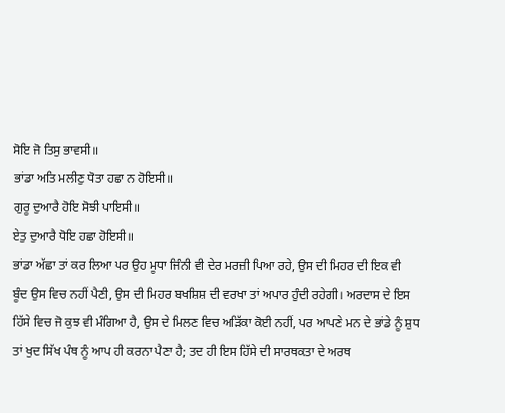ਸੋਇ ਜੋ ਤਿਸੁ ਭਾਵਸੀ॥
ਭਾਂਡਾ ਅਤਿ ਮਲੀਣੁ ਧੋਤਾ ਹਛਾ ਨ ਹੋਇਸੀ॥
ਗੁਰੂ ਦੁਆਰੈ ਹੋਇ ਸੋਝੀ ਪਾਇਸੀ॥
ਏਤੁ ਦੁਆਰੈ ਧੋਇ ਹਛਾ ਹੋਇਸੀ॥
ਭਾਂਡਾ ਅੱਛਾ ਤਾਂ ਕਰ ਲਿਆ ਪਰ ਉਹ ਮੂਧਾ ਜਿੰਨੀ ਵੀ ਦੇਰ ਮਰਜ਼ੀ ਪਿਆ ਰਹੇ, ਉਸ ਦੀ ਮਿਹਰ ਦੀ ਇਕ ਵੀ
ਬੂੰਦ ਉਸ ਵਿਚ ਨਹੀਂ ਪੈਣੀ, ਉਸ ਦੀ ਮਿਹਰ ਬਖਸ਼ਿਸ਼ ਦੀ ਵਰਖਾ ਤਾਂ ਅਪਾਰ ਹੁੰਦੀ ਰਹੇਗੀ। ਅਰਦਾਸ ਦੇ ਇਸ
ਹਿੱਸੇ ਵਿਚ ਜੋ ਕੁਝ ਵੀ ਮੰਗਿਆ ਹੈ, ਉਸ ਦੇ ਮਿਲਣ ਵਿਚ ਅੜਿੱਕਾ ਕੋਈ ਨਹੀਂ, ਪਰ ਆਪਣੇ ਮਨ ਦੇ ਭਾਂਡੇ ਨੂੰ ਸ਼ੁਧ
ਤਾਂ ਖੁਦ ਸਿੱਖ ਪੰਥ ਨੂੰ ਆਪ ਹੀ ਕਰਨਾ ਪੈਣਾ ਹੈ; ਤਦ ਹੀ ਇਸ ਹਿੱਸੇ ਦੀ ਸਾਰਥਕਤਾ ਦੇ ਅਰਥ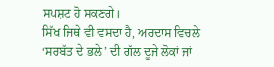ਸਪਸ਼ਟ ਹੋ ਸਕਣਗੇ।
ਸਿੱਖ ਜਿਥੇ ਵੀ ਵਸਦਾ ਹੈ, ਅਰਦਾਸ ਵਿਚਲੇ ‘ਸਰਬੱਤ ਦੇ ਭਲੇ’ ਦੀ ਗੱਲ ਦੂਜੇ ਲੋਕਾਂ ਜਾਂ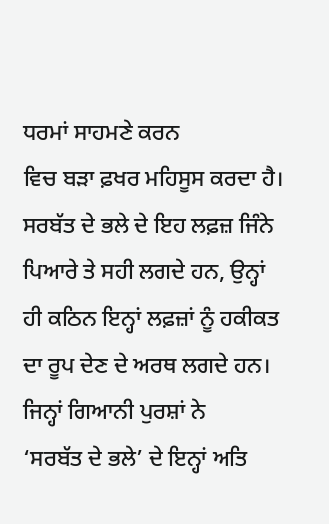ਧਰਮਾਂ ਸਾਹਮਣੇ ਕਰਨ
ਵਿਚ ਬੜਾ ਫ਼ਖਰ ਮਹਿਸੂਸ ਕਰਦਾ ਹੈ। ਸਰਬੱਤ ਦੇ ਭਲੇ ਦੇ ਇਹ ਲਫ਼ਜ਼ ਜਿੰਨੇ ਪਿਆਰੇ ਤੇ ਸਹੀ ਲਗਦੇ ਹਨ, ਉਨ੍ਹਾਂ
ਹੀ ਕਠਿਨ ਇਨ੍ਹਾਂ ਲਫ਼ਜ਼ਾਂ ਨੂੰ ਹਕੀਕਤ ਦਾ ਰੂਪ ਦੇਣ ਦੇ ਅਰਥ ਲਗਦੇ ਹਨ। ਜਿਨ੍ਹਾਂ ਗਿਆਨੀ ਪੁਰਸ਼ਾਂ ਨੇ
‘ਸਰਬੱਤ ਦੇ ਭਲੇ’ ਦੇ ਇਨ੍ਹਾਂ ਅਤਿ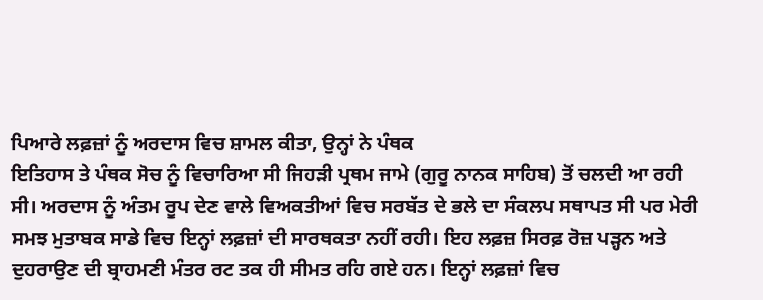ਪਿਆਰੇ ਲਫ਼ਜ਼ਾਂ ਨੂੰ ਅਰਦਾਸ ਵਿਚ ਸ਼ਾਮਲ ਕੀਤਾ, ਉਨ੍ਹਾਂ ਨੇ ਪੰਥਕ
ਇਤਿਹਾਸ ਤੇ ਪੰਥਕ ਸੋਚ ਨੂੰ ਵਿਚਾਰਿਆ ਸੀ ਜਿਹੜੀ ਪ੍ਰਥਮ ਜਾਮੇ (ਗੁਰੂ ਨਾਨਕ ਸਾਹਿਬ) ਤੋਂ ਚਲਦੀ ਆ ਰਹੀ
ਸੀ। ਅਰਦਾਸ ਨੂੰ ਅੰਤਮ ਰੂਪ ਦੇਣ ਵਾਲੇ ਵਿਅਕਤੀਆਂ ਵਿਚ ਸਰਬੱਤ ਦੇ ਭਲੇ ਦਾ ਸੰਕਲਪ ਸਥਾਪਤ ਸੀ ਪਰ ਮੇਰੀ
ਸਮਝ ਮੁਤਾਬਕ ਸਾਡੇ ਵਿਚ ਇਨ੍ਹਾਂ ਲਫ਼ਜ਼ਾਂ ਦੀ ਸਾਰਥਕਤਾ ਨਹੀਂ ਰਹੀ। ਇਹ ਲਫ਼ਜ਼ ਸਿਰਫ਼ ਰੋਜ਼ ਪੜ੍ਹਨ ਅਤੇ
ਦੁਹਰਾਉਣ ਦੀ ਬ੍ਰਾਹਮਣੀ ਮੰਤਰ ਰਟ ਤਕ ਹੀ ਸੀਮਤ ਰਹਿ ਗਏ ਹਨ। ਇਨ੍ਹਾਂ ਲਫ਼ਜ਼ਾਂ ਵਿਚ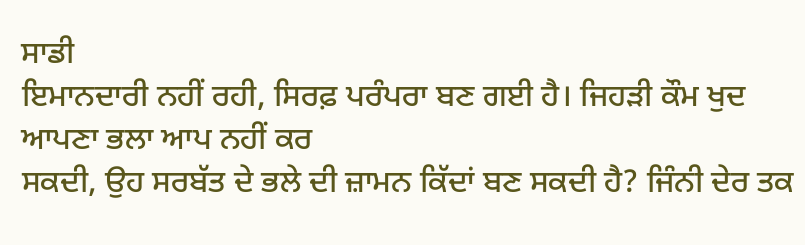ਸਾਡੀ
ਇਮਾਨਦਾਰੀ ਨਹੀਂ ਰਹੀ, ਸਿਰਫ਼ ਪਰੰਪਰਾ ਬਣ ਗਈ ਹੈ। ਜਿਹੜੀ ਕੌਮ ਖੁਦ ਆਪਣਾ ਭਲਾ ਆਪ ਨਹੀਂ ਕਰ
ਸਕਦੀ, ਉਹ ਸਰਬੱਤ ਦੇ ਭਲੇ ਦੀ ਜ਼ਾਮਨ ਕਿੱਦਾਂ ਬਣ ਸਕਦੀ ਹੈ? ਜਿੰਨੀ ਦੇਰ ਤਕ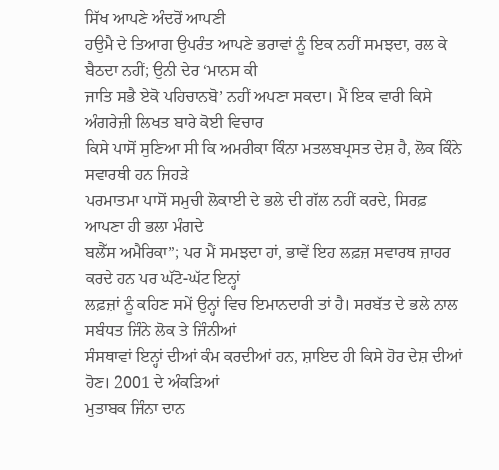ਸਿੱਖ ਆਪਣੇ ਅੰਦਰੋਂ ਆਪਣੀ
ਹਉਮੈ ਦੇ ਤਿਆਗ ਉਪਰੰਤ ਆਪਣੇ ਭਰਾਵਾਂ ਨੂੰ ਇਕ ਨਹੀਂ ਸਮਝਦਾ, ਰਲ ਕੇ ਬੈਠਦਾ ਨਹੀਂ; ਉਨੀ ਦੇਰ ‘ਮਾਨਸ ਕੀ
ਜਾਤਿ ਸਭੈ ਏਕੋ ਪਹਿਚਾਨਬੋ’ ਨਹੀਂ ਅਪਣਾ ਸਕਦਾ। ਮੈਂ ਇਕ ਵਾਰੀ ਕਿਸੇ ਅੰਗਰੇਜ਼ੀ ਲਿਖਤ ਬਾਰੇ ਕੋਈ ਵਿਚਾਰ
ਕਿਸੇ ਪਾਸੋਂ ਸੁਣਿਆ ਸੀ ਕਿ ਅਮਰੀਕਾ ਕਿੰਨਾ ਮਤਲਬਪ੍ਰਸਤ ਦੇਸ਼ ਹੈ, ਲੋਕ ਕਿੰਨੇ ਸਵਾਰਥੀ ਹਨ ਜਿਹੜੇ
ਪਰਮਾਤਮਾ ਪਾਸੋਂ ਸਮੁਚੀ ਲੋਕਾਈ ਦੇ ਭਲੇ ਦੀ ਗੱਲ ਨਹੀਂ ਕਰਦੇ, ਸਿਰਫ਼ ਆਪਣਾ ਹੀ ਭਲਾ ਮੰਗਦੇ
ਬਲੈੱਸ ਅਮੈਰਿਕਾ”; ਪਰ ਮੈਂ ਸਮਝਦਾ ਹਾਂ, ਭਾਵੇਂ ਇਹ ਲਫ਼ਜ਼ ਸਵਾਰਥ ਜ਼ਾਹਰ ਕਰਦੇ ਹਨ ਪਰ ਘੱਟੋ-ਘੱਟ ਇਨ੍ਹਾਂ
ਲਫ਼ਜ਼ਾਂ ਨੂੰ ਕਹਿਣ ਸਮੇਂ ਉਨ੍ਹਾਂ ਵਿਚ ਇਮਾਨਦਾਰੀ ਤਾਂ ਹੈ। ਸਰਬੱਤ ਦੇ ਭਲੇ ਨਾਲ ਸਬੰਧਤ ਜਿੰਨੇ ਲੋਕ ਤੇ ਜਿੰਨੀਆਂ
ਸੰਸਥਾਵਾਂ ਇਨ੍ਹਾਂ ਦੀਆਂ ਕੰਮ ਕਰਦੀਆਂ ਹਨ, ਸ਼ਾਇਦ ਹੀ ਕਿਸੇ ਹੋਰ ਦੇਸ਼ ਦੀਆਂ ਹੋਣ। 2001 ਦੇ ਅੰਕੜਿਆਂ
ਮੁਤਾਬਕ ਜਿੰਨਾ ਦਾਨ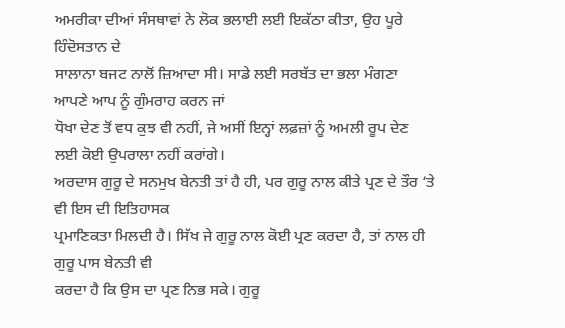ਅਮਰੀਕਾ ਦੀਆਂ ਸੰਸਥਾਵਾਂ ਨੇ ਲੋਕ ਭਲਾਈ ਲਈ ਇਕੱਠਾ ਕੀਤਾ, ਉਹ ਪੂਰੇ ਹਿੰਦੋਸਤਾਨ ਦੇ
ਸਾਲਾਨਾ ਬਜਟ ਨਾਲੋਂ ਜ਼ਿਆਦਾ ਸੀ। ਸਾਡੇ ਲਈ ਸਰਬੱਤ ਦਾ ਭਲਾ ਮੰਗਣਾ ਆਪਣੇ ਆਪ ਨੂੰ ਗੁੰਮਰਾਹ ਕਰਨ ਜਾਂ
ਧੋਖਾ ਦੇਣ ਤੋਂ ਵਧ ਕੁਝ ਵੀ ਨਹੀਂ, ਜੇ ਅਸੀਂ ਇਨ੍ਹਾਂ ਲਫ਼ਜ਼ਾਂ ਨੂੰ ਅਮਲੀ ਰੂਪ ਦੇਣ ਲਈ ਕੋਈ ਉਪਰਾਲਾ ਨਹੀਂ ਕਰਾਂਗੇ।
ਅਰਦਾਸ ਗੁਰੂ ਦੇ ਸਨਮੁਖ ਬੇਨਤੀ ਤਾਂ ਹੈ ਹੀ, ਪਰ ਗੁਰੂ ਨਾਲ ਕੀਤੇ ਪ੍ਰਣ ਦੇ ਤੌਰ ‘ਤੇ ਵੀ ਇਸ ਦੀ ਇਤਿਹਾਸਕ
ਪ੍ਰਮਾਣਿਕਤਾ ਮਿਲਦੀ ਹੈ। ਸਿੱਖ ਜੇ ਗੁਰੂ ਨਾਲ ਕੋਈ ਪ੍ਰਣ ਕਰਦਾ ਹੈ, ਤਾਂ ਨਾਲ ਹੀ ਗੁਰੂ ਪਾਸ ਬੇਨਤੀ ਵੀ
ਕਰਦਾ ਹੈ ਕਿ ਉਸ ਦਾ ਪ੍ਰਣ ਨਿਭ ਸਕੇ। ਗੁਰੂ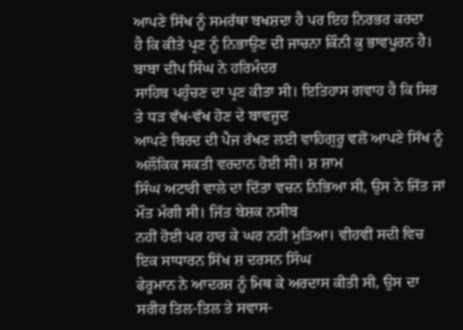ਆਪਣੇ ਸਿੱਖ ਨੂੰ ਸਮਰੱਥਾ ਬਖਸ਼ਦਾ ਹੈ ਪਰ ਇਹ ਨਿਰਭਰ ਕਰਦਾ
ਹੈ ਕਿ ਕੀਤੇ ਪ੍ਰਣ ਨੂੰ ਨਿਭਾਉਣ ਦੀ ਜਾਚਨਾ ਕਿੰਨੀ ਕੁ ਭਾਵਪੂਰਨ ਹੈ। ਬਾਬਾ ਦੀਪ ਸਿੰਘ ਨੇ ਹਰਿਮੰਦਰ
ਸਾਹਿਬ ਪਹੁੰਚਣ ਦਾ ਪ੍ਰਣ ਕੀਤਾ ਸੀ। ਇਤਿਹਾਸ ਗਵਾਹ ਹੈ ਕਿ ਸਿਰ ਤੇ ਧੜ ਵੱਖ-ਵੱਖ ਹੋਣ ਦੇ ਬਾਵਜੂਦ
ਆਪਣੇ ਬਿਰਦ ਦੀ ਪੈਜ ਰੱਖਣ ਲਈ ਵਾਹਿਗੁਰੂ ਵਲੋਂ ਆਪਣੇ ਸਿੱਖ ਨੂੰ ਅਲੌਕਿਕ ਸਕਤੀ ਵਰਦਾਨ ਹੋਈ ਸੀ। ਸ਼ ਸ਼ਾਮ
ਸਿੰਘ ਅਟਾਰੀ ਵਾਲੇ ਦਾ ਦਿੱਤਾ ਵਚਨ ਨਿਭਿਆ ਸੀ, ਉਸ ਨੇ ਜਿੱਤ ਜਾਂ ਮੌਤ ਮੰਗੀ ਸੀ। ਜਿੱਤ ਬੇਸ਼ਕ ਨਸੀਬ
ਨਹੀਂ ਹੋਈ ਪਰ ਹਾਰ ਕੇ ਘਰ ਨਹੀਂ ਮੁੜਿਆ। ਵੀਹਵੀਂ ਸਦੀ ਵਿਚ ਇਕ ਸਾਧਾਰਨ ਸਿੱਖ ਸ਼ ਦਰਸਨ ਸਿੰਘ
ਫੇਰੂਮਾਨ ਨੇ ਆਦਰਸ਼ ਨੂੰ ਮਿਥ ਕੇ ਅਰਦਾਸ ਕੀਤੀ ਸੀ, ਉਸ ਦਾ ਸਰੀਰ ਤਿਲ-ਤਿਲ ਤੇ ਸਵਾਸ-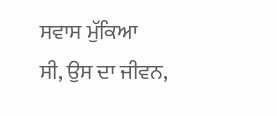ਸਵਾਸ ਮੁੱਕਿਆ
ਸੀ, ਉਸ ਦਾ ਜੀਵਨ,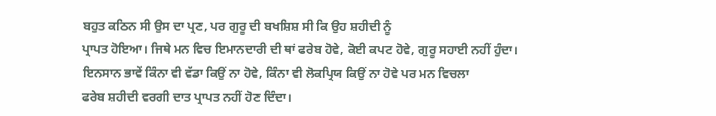ਬਹੁਤ ਕਠਿਨ ਸੀ ਉਸ ਦਾ ਪ੍ਰਣ, ਪਰ ਗੁਰੂ ਦੀ ਬਖਸ਼ਿਸ਼ ਸੀ ਕਿ ਉਹ ਸ਼ਹੀਦੀ ਨੂੰ
ਪ੍ਰਾਪਤ ਹੋਇਆ। ਜਿਥੇ ਮਨ ਵਿਚ ਇਮਾਨਦਾਰੀ ਦੀ ਥਾਂ ਫਰੇਬ ਹੋਵੇ, ਕੋਈ ਕਪਟ ਹੋਵੇ, ਗੁਰੂ ਸਹਾਈ ਨਹੀਂ ਹੁੰਦਾ।
ਇਨਸਾਨ ਭਾਵੇਂ ਕਿੰਨਾ ਵੀ ਵੱਡਾ ਕਿਉਂ ਨਾ ਹੋਵੇ, ਕਿੰਨਾ ਵੀ ਲੋਕਪ੍ਰਿਯ ਕਿਉਂ ਨਾ ਹੋਵੇ ਪਰ ਮਨ ਵਿਚਲਾ
ਫਰੇਬ ਸ਼ਹੀਦੀ ਵਰਗੀ ਦਾਤ ਪ੍ਰਾਪਤ ਨਹੀਂ ਹੋਣ ਦਿੰਦਾ।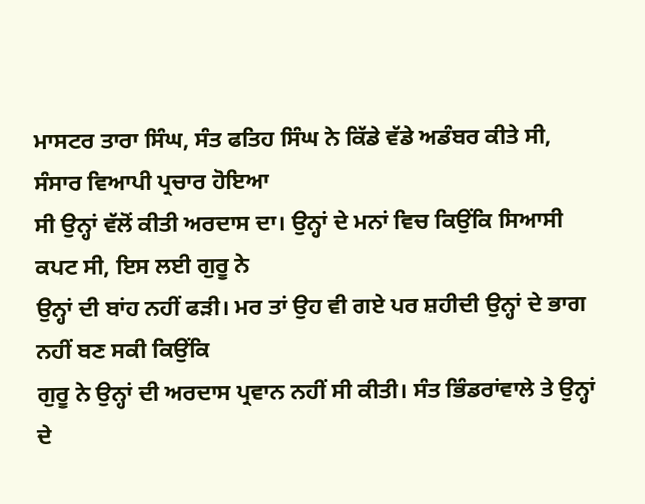ਮਾਸਟਰ ਤਾਰਾ ਸਿੰਘ, ਸੰਤ ਫਤਿਹ ਸਿੰਘ ਨੇ ਕਿੱਡੇ ਵੱਡੇ ਅਡੰਬਰ ਕੀਤੇ ਸੀ, ਸੰਸਾਰ ਵਿਆਪੀ ਪ੍ਰਚਾਰ ਹੋਇਆ
ਸੀ ਉਨ੍ਹਾਂ ਵੱਲੋਂ ਕੀਤੀ ਅਰਦਾਸ ਦਾ। ਉਨ੍ਹਾਂ ਦੇ ਮਨਾਂ ਵਿਚ ਕਿਉਂਕਿ ਸਿਆਸੀ ਕਪਟ ਸੀ, ਇਸ ਲਈ ਗੁਰੂ ਨੇ
ਉਨ੍ਹਾਂ ਦੀ ਬਾਂਹ ਨਹੀਂ ਫੜੀ। ਮਰ ਤਾਂ ਉਹ ਵੀ ਗਏ ਪਰ ਸ਼ਹੀਦੀ ਉਨ੍ਹਾਂ ਦੇ ਭਾਗ ਨਹੀਂ ਬਣ ਸਕੀ ਕਿਉਂਕਿ
ਗੁਰੂ ਨੇ ਉਨ੍ਹਾਂ ਦੀ ਅਰਦਾਸ ਪ੍ਰਵਾਨ ਨਹੀਂ ਸੀ ਕੀਤੀ। ਸੰਤ ਭਿੰਡਰਾਂਵਾਲੇ ਤੇ ਉਨ੍ਹਾਂ ਦੇ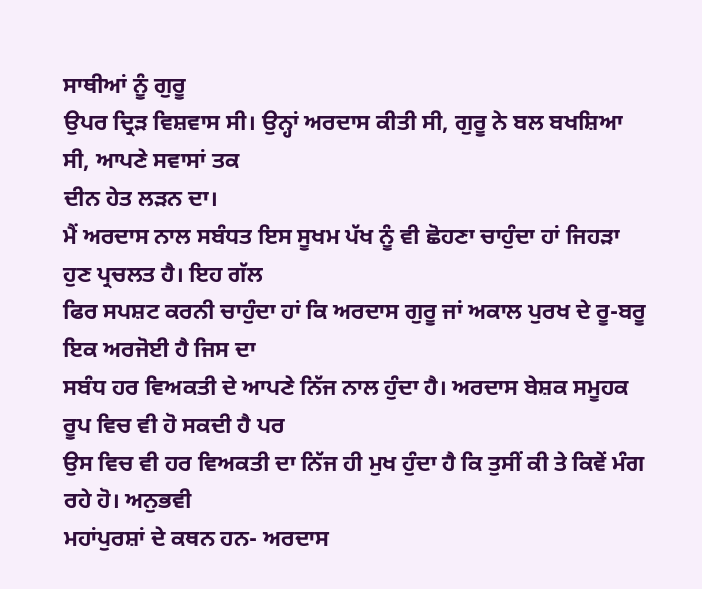ਸਾਥੀਆਂ ਨੂੰ ਗੁਰੂ
ਉਪਰ ਦ੍ਰਿੜ ਵਿਸ਼ਵਾਸ ਸੀ। ਉਨ੍ਹਾਂ ਅਰਦਾਸ ਕੀਤੀ ਸੀ, ਗੁਰੂ ਨੇ ਬਲ ਬਖਸ਼ਿਆ ਸੀ, ਆਪਣੇ ਸਵਾਸਾਂ ਤਕ
ਦੀਨ ਹੇਤ ਲੜਨ ਦਾ।
ਮੈਂ ਅਰਦਾਸ ਨਾਲ ਸਬੰਧਤ ਇਸ ਸੂਖਮ ਪੱਖ ਨੂੰ ਵੀ ਛੋਹਣਾ ਚਾਹੁੰਦਾ ਹਾਂ ਜਿਹੜਾ ਹੁਣ ਪ੍ਰਚਲਤ ਹੈ। ਇਹ ਗੱਲ
ਫਿਰ ਸਪਸ਼ਟ ਕਰਨੀ ਚਾਹੁੰਦਾ ਹਾਂ ਕਿ ਅਰਦਾਸ ਗੁਰੂ ਜਾਂ ਅਕਾਲ ਪੁਰਖ ਦੇ ਰੂ-ਬਰੂ ਇਕ ਅਰਜੋਈ ਹੈ ਜਿਸ ਦਾ
ਸਬੰਧ ਹਰ ਵਿਅਕਤੀ ਦੇ ਆਪਣੇ ਨਿੱਜ ਨਾਲ ਹੁੰਦਾ ਹੈ। ਅਰਦਾਸ ਬੇਸ਼ਕ ਸਮੂਹਕ ਰੂਪ ਵਿਚ ਵੀ ਹੋ ਸਕਦੀ ਹੈ ਪਰ
ਉਸ ਵਿਚ ਵੀ ਹਰ ਵਿਅਕਤੀ ਦਾ ਨਿੱਜ ਹੀ ਮੁਖ ਹੁੰਦਾ ਹੈ ਕਿ ਤੁਸੀਂ ਕੀ ਤੇ ਕਿਵੇਂ ਮੰਗ ਰਹੇ ਹੋ। ਅਨੁਭਵੀ
ਮਹਾਂਪੁਰਸ਼ਾਂ ਦੇ ਕਥਨ ਹਨ- ਅਰਦਾਸ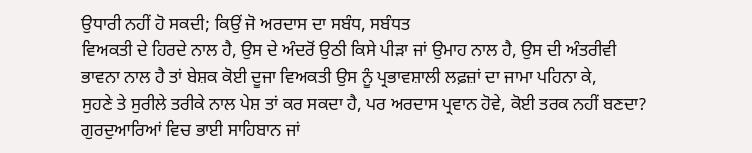ਉਧਾਰੀ ਨਹੀਂ ਹੋ ਸਕਦੀ; ਕਿਉਂ ਜੋ ਅਰਦਾਸ ਦਾ ਸਬੰਧ, ਸਬੰਧਤ
ਵਿਅਕਤੀ ਦੇ ਹਿਰਦੇ ਨਾਲ ਹੈ, ਉਸ ਦੇ ਅੰਦਰੋਂ ਉਠੀ ਕਿਸੇ ਪੀੜਾ ਜਾਂ ਉਮਾਹ ਨਾਲ ਹੈ, ਉਸ ਦੀ ਅੰਤਰੀਵੀ
ਭਾਵਨਾ ਨਾਲ ਹੈ ਤਾਂ ਬੇਸ਼ਕ ਕੋਈ ਦੂਜਾ ਵਿਅਕਤੀ ਉਸ ਨੂੰ ਪ੍ਰਭਾਵਸ਼ਾਲੀ ਲਫ਼ਜ਼ਾਂ ਦਾ ਜਾਮਾ ਪਹਿਨਾ ਕੇ,
ਸੁਹਣੇ ਤੇ ਸੁਰੀਲੇ ਤਰੀਕੇ ਨਾਲ ਪੇਸ਼ ਤਾਂ ਕਰ ਸਕਦਾ ਹੈ, ਪਰ ਅਰਦਾਸ ਪ੍ਰਵਾਨ ਹੋਵੇ, ਕੋਈ ਤਰਕ ਨਹੀਂ ਬਣਦਾ?
ਗੁਰਦੁਆਰਿਆਂ ਵਿਚ ਭਾਈ ਸਾਹਿਬਾਨ ਜਾਂ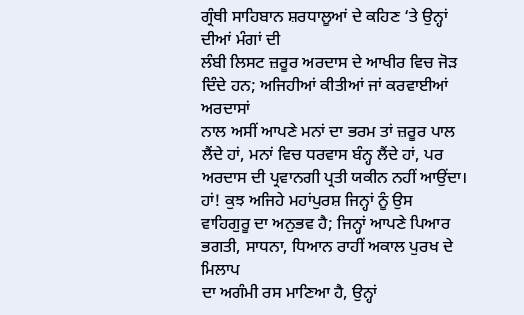ਗ੍ਰੰਥੀ ਸਾਹਿਬਾਨ ਸ਼ਰਧਾਲੂਆਂ ਦੇ ਕਹਿਣ ‘ਤੇ ਉਨ੍ਹਾਂ ਦੀਆਂ ਮੰਗਾਂ ਦੀ
ਲੰਬੀ ਲਿਸਟ ਜ਼ਰੂਰ ਅਰਦਾਸ ਦੇ ਆਖੀਰ ਵਿਚ ਜੋੜ ਦਿੰਦੇ ਹਨ; ਅਜਿਹੀਆਂ ਕੀਤੀਆਂ ਜਾਂ ਕਰਵਾਈਆਂ ਅਰਦਾਸਾਂ
ਨਾਲ ਅਸੀਂ ਆਪਣੇ ਮਨਾਂ ਦਾ ਭਰਮ ਤਾਂ ਜ਼ਰੂਰ ਪਾਲ ਲੈਂਦੇ ਹਾਂ, ਮਨਾਂ ਵਿਚ ਧਰਵਾਸ ਬੰਨ੍ਹ ਲੈਂਦੇ ਹਾਂ, ਪਰ
ਅਰਦਾਸ ਦੀ ਪ੍ਰਵਾਨਗੀ ਪ੍ਰਤੀ ਯਕੀਨ ਨਹੀਂ ਆਉਂਦਾ। ਹਾਂ! ਕੁਝ ਅਜਿਹੇ ਮਹਾਂਪੁਰਸ਼ ਜਿਨ੍ਹਾਂ ਨੂੰ ਉਸ
ਵਾਹਿਗੁਰੂ ਦਾ ਅਨੁਭਵ ਹੈ; ਜਿਨ੍ਹਾਂ ਆਪਣੇ ਪਿਆਰ ਭਗਤੀ, ਸਾਧਨਾ, ਧਿਆਨ ਰਾਹੀਂ ਅਕਾਲ ਪੁਰਖ ਦੇ ਮਿਲਾਪ
ਦਾ ਅਗੰਮੀ ਰਸ ਮਾਣਿਆ ਹੈ, ਉਨ੍ਹਾਂ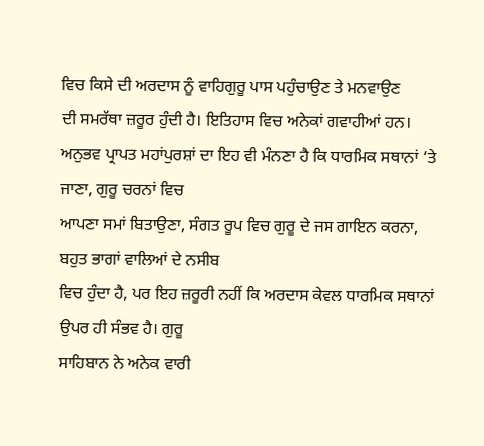ਵਿਚ ਕਿਸੇ ਦੀ ਅਰਦਾਸ ਨੂੰ ਵਾਹਿਗੁਰੂ ਪਾਸ ਪਹੁੰਚਾਉਣ ਤੇ ਮਨਵਾਉਣ
ਦੀ ਸਮਰੱਥਾ ਜ਼ਰੂਰ ਹੁੰਦੀ ਹੈ। ਇਤਿਹਾਸ ਵਿਚ ਅਨੇਕਾਂ ਗਵਾਹੀਆਂ ਹਨ।
ਅਨੁਭਵ ਪ੍ਰਾਪਤ ਮਹਾਂਪੁਰਸ਼ਾਂ ਦਾ ਇਹ ਵੀ ਮੰਨਣਾ ਹੈ ਕਿ ਧਾਰਮਿਕ ਸਥਾਨਾਂ ‘ਤੇ ਜਾਣਾ, ਗੁਰੂ ਚਰਨਾਂ ਵਿਚ
ਆਪਣਾ ਸਮਾਂ ਬਿਤਾਉਣਾ, ਸੰਗਤ ਰੂਪ ਵਿਚ ਗੁਰੂ ਦੇ ਜਸ ਗਾਇਨ ਕਰਨਾ, ਬਹੁਤ ਭਾਗਾਂ ਵਾਲਿਆਂ ਦੇ ਨਸੀਬ
ਵਿਚ ਹੁੰਦਾ ਹੈ, ਪਰ ਇਹ ਜ਼ਰੂਰੀ ਨਹੀਂ ਕਿ ਅਰਦਾਸ ਕੇਵਲ ਧਾਰਮਿਕ ਸਥਾਨਾਂ ਉਪਰ ਹੀ ਸੰਭਵ ਹੈ। ਗੁਰੂ
ਸਾਹਿਬਾਨ ਨੇ ਅਨੇਕ ਵਾਰੀ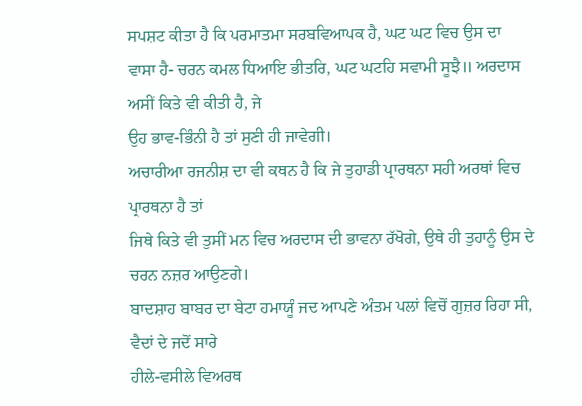ਸਪਸ਼ਟ ਕੀਤਾ ਹੈ ਕਿ ਪਰਮਾਤਮਾ ਸਰਬਵਿਆਪਕ ਹੈ, ਘਟ ਘਟ ਵਿਚ ਉਸ ਦਾ
ਵਾਸਾ ਹੈ- ਚਰਨ ਕਮਲ ਧਿਆਇ ਭੀਤਰਿ, ਘਟ ਘਟਹਿ ਸਵਾਮੀ ਸੂਝੈ॥ ਅਰਦਾਸ ਅਸੀਂ ਕਿਤੇ ਵੀ ਕੀਤੀ ਹੈ, ਜੇ
ਉਹ ਭਾਵ-ਭਿੰਨੀ ਹੈ ਤਾਂ ਸੁਣੀ ਹੀ ਜਾਵੇਗੀ।
ਅਚਾਰੀਆ ਰਜਨੀਸ਼ ਦਾ ਵੀ ਕਥਨ ਹੈ ਕਿ ਜੇ ਤੁਹਾਡੀ ਪ੍ਰਾਰਥਨਾ ਸਹੀ ਅਰਥਾਂ ਵਿਚ ਪ੍ਰਾਰਥਨਾ ਹੈ ਤਾਂ
ਜਿਥੇ ਕਿਤੇ ਵੀ ਤੁਸੀਂ ਮਨ ਵਿਚ ਅਰਦਾਸ ਦੀ ਭਾਵਨਾ ਰੱਖੋਗੇ, ਉਥੇ ਹੀ ਤੁਹਾਨੂੰ ਉਸ ਦੇ ਚਰਨ ਨਜ਼ਰ ਆਉਣਗੇ।
ਬਾਦਸ਼ਾਹ ਬਾਬਰ ਦਾ ਬੇਟਾ ਹਮਾਯੂੰ ਜਦ ਆਪਣੇ ਅੰਤਮ ਪਲਾਂ ਵਿਚੋਂ ਗੁਜ਼ਰ ਰਿਹਾ ਸੀ, ਵੈਦਾਂ ਦੇ ਜਦੋਂ ਸਾਰੇ
ਹੀਲੇ-ਵਸੀਲੇ ਵਿਅਰਥ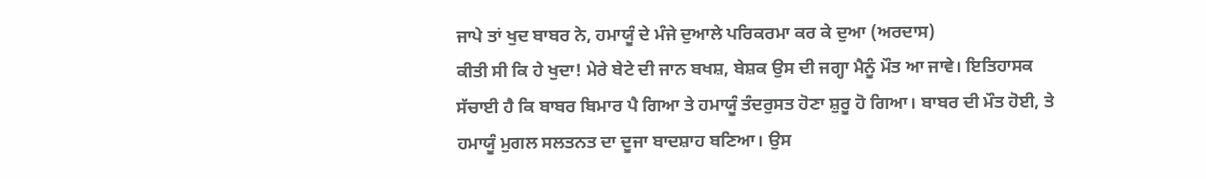ਜਾਪੇ ਤਾਂ ਖੁਦ ਬਾਬਰ ਨੇ, ਹਮਾਯੂੰ ਦੇ ਮੰਜੇ ਦੁਆਲੇ ਪਰਿਕਰਮਾ ਕਰ ਕੇ ਦੁਆ (ਅਰਦਾਸ)
ਕੀਤੀ ਸੀ ਕਿ ਹੇ ਖੁਦਾ! ਮੇਰੇ ਬੇਟੇ ਦੀ ਜਾਨ ਬਖਸ਼, ਬੇਸ਼ਕ ਉਸ ਦੀ ਜਗ੍ਹਾ ਮੈਨੂੰ ਮੌਤ ਆ ਜਾਵੇ। ਇਤਿਹਾਸਕ
ਸੱਚਾਈ ਹੈ ਕਿ ਬਾਬਰ ਬਿਮਾਰ ਪੈ ਗਿਆ ਤੇ ਹਮਾਯੂੰ ਤੰਦਰੁਸਤ ਹੋਣਾ ਸ਼ੁਰੂ ਹੋ ਗਿਆ। ਬਾਬਰ ਦੀ ਮੌਤ ਹੋਈ, ਤੇ
ਹਮਾਯੂੰ ਮੁਗਲ ਸਲਤਨਤ ਦਾ ਦੂਜਾ ਬਾਦਸ਼ਾਹ ਬਣਿਆ। ਉਸ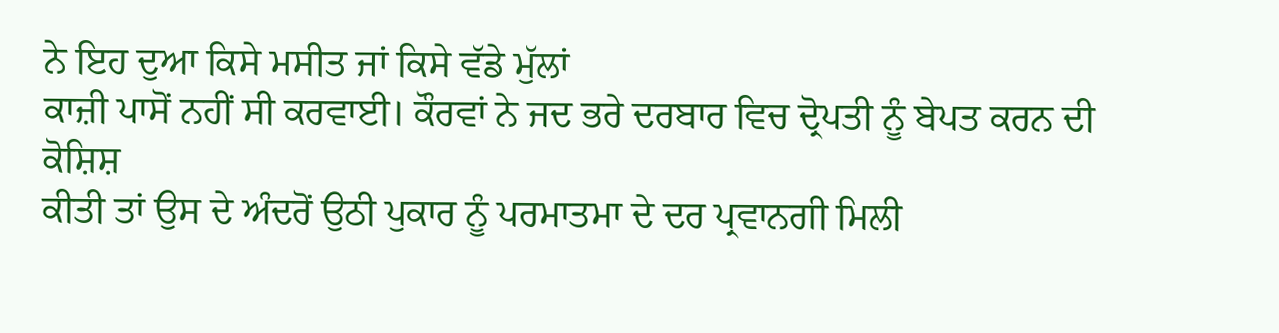ਨੇ ਇਹ ਦੁਆ ਕਿਸੇ ਮਸੀਤ ਜਾਂ ਕਿਸੇ ਵੱਡੇ ਮੁੱਲਾਂ
ਕਾਜ਼ੀ ਪਾਸੋਂ ਨਹੀਂ ਸੀ ਕਰਵਾਈ। ਕੌਰਵਾਂ ਨੇ ਜਦ ਭਰੇ ਦਰਬਾਰ ਵਿਚ ਦ੍ਰੋਪਤੀ ਨੂੰ ਬੇਪਤ ਕਰਨ ਦੀ ਕੋਸ਼ਿਸ਼
ਕੀਤੀ ਤਾਂ ਉਸ ਦੇ ਅੰਦਰੋਂ ਉਠੀ ਪੁਕਾਰ ਨੂੰ ਪਰਮਾਤਮਾ ਦੇ ਦਰ ਪ੍ਰਵਾਨਗੀ ਮਿਲੀ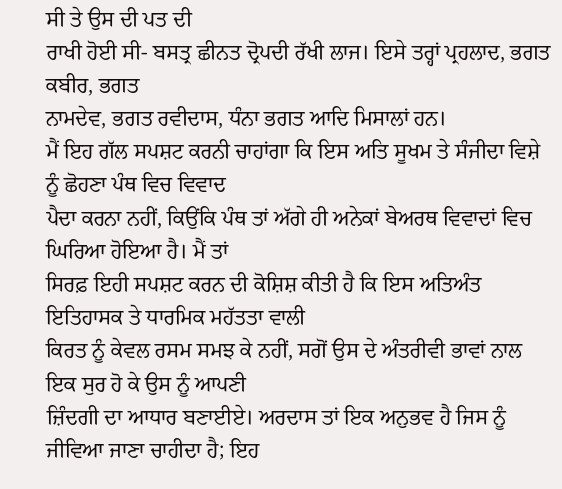ਸੀ ਤੇ ਉਸ ਦੀ ਪਤ ਦੀ
ਰਾਖੀ ਹੋਈ ਸੀ- ਬਸਤ੍ਰ ਛੀਨਤ ਦ੍ਰੋਪਦੀ ਰੱਖੀ ਲਾਜ। ਇਸੇ ਤਰ੍ਹਾਂ ਪ੍ਰਹਲਾਦ, ਭਗਤ ਕਬੀਰ, ਭਗਤ
ਨਾਮਦੇਵ, ਭਗਤ ਰਵੀਦਾਸ, ਧੰਨਾ ਭਗਤ ਆਦਿ ਮਿਸਾਲਾਂ ਹਨ।
ਮੈਂ ਇਹ ਗੱਲ ਸਪਸ਼ਟ ਕਰਨੀ ਚਾਹਾਂਗਾ ਕਿ ਇਸ ਅਤਿ ਸੂਖਮ ਤੇ ਸੰਜੀਦਾ ਵਿਸ਼ੇ ਨੂੰ ਛੋਹਣਾ ਪੰਥ ਵਿਚ ਵਿਵਾਦ
ਪੈਦਾ ਕਰਨਾ ਨਹੀਂ, ਕਿਉਂਕਿ ਪੰਥ ਤਾਂ ਅੱਗੇ ਹੀ ਅਨੇਕਾਂ ਬੇਅਰਥ ਵਿਵਾਦਾਂ ਵਿਚ ਘਿਰਿਆ ਹੋਇਆ ਹੈ। ਮੈਂ ਤਾਂ
ਸਿਰਫ਼ ਇਹੀ ਸਪਸ਼ਟ ਕਰਨ ਦੀ ਕੋਸ਼ਿਸ਼ ਕੀਤੀ ਹੈ ਕਿ ਇਸ ਅਤਿਅੰਤ ਇਤਿਹਾਸਕ ਤੇ ਧਾਰਮਿਕ ਮਹੱਤਤਾ ਵਾਲੀ
ਕਿਰਤ ਨੂੰ ਕੇਵਲ ਰਸਮ ਸਮਝ ਕੇ ਨਹੀਂ, ਸਗੋਂ ਉਸ ਦੇ ਅੰਤਰੀਵੀ ਭਾਵਾਂ ਨਾਲ ਇਕ ਸੁਰ ਹੋ ਕੇ ਉਸ ਨੂੰ ਆਪਣੀ
ਜ਼ਿੰਦਗੀ ਦਾ ਆਧਾਰ ਬਣਾਈਏ। ਅਰਦਾਸ ਤਾਂ ਇਕ ਅਨੁਭਵ ਹੈ ਜਿਸ ਨੂੰ ਜੀਵਿਆ ਜਾਣਾ ਚਾਹੀਦਾ ਹੈ; ਇਹ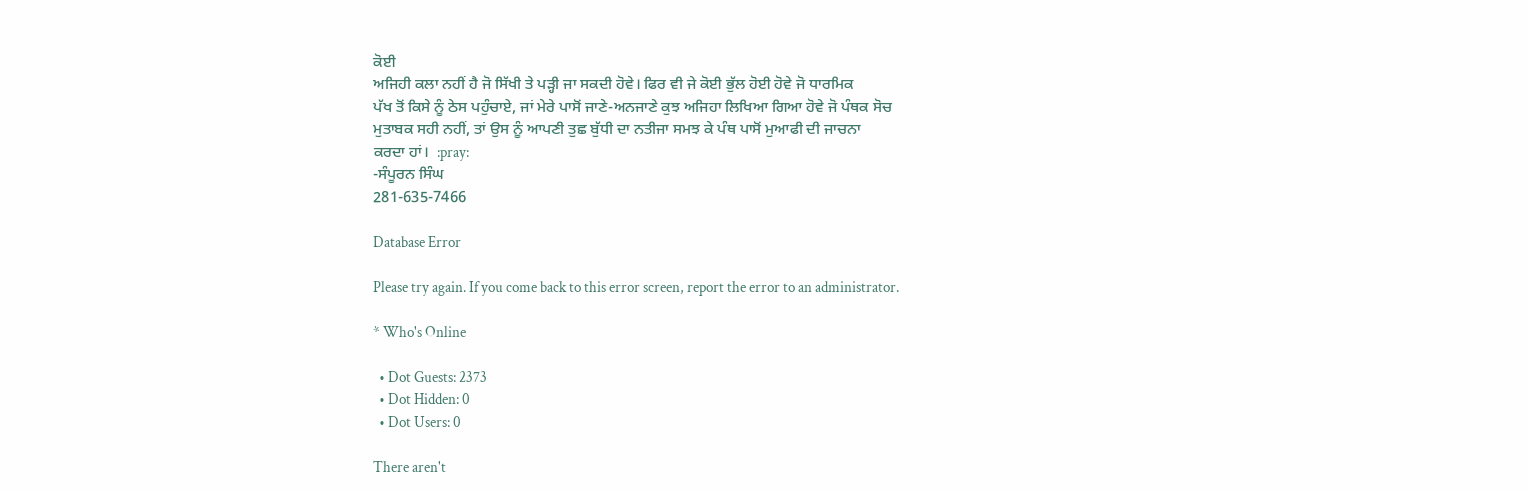ਕੋਈ
ਅਜਿਹੀ ਕਲਾ ਨਹੀਂ ਹੈ ਜੋ ਸਿੱਖੀ ਤੇ ਪੜ੍ਹੀ ਜਾ ਸਕਦੀ ਹੋਵੇ। ਫਿਰ ਵੀ ਜੇ ਕੋਈ ਭੁੱਲ ਹੋਈ ਹੋਵੇ ਜੋ ਧਾਰਮਿਕ
ਪੱਖ ਤੋਂ ਕਿਸੇ ਨੂੰ ਠੇਸ ਪਹੁੰਚਾਏ, ਜਾਂ ਮੇਰੇ ਪਾਸੋਂ ਜਾਣੇ-ਅਨਜਾਣੇ ਕੁਝ ਅਜਿਹਾ ਲਿਖਿਆ ਗਿਆ ਹੋਵੇ ਜੋ ਪੰਥਕ ਸੋਚ
ਮੁਤਾਬਕ ਸਹੀ ਨਹੀਂ, ਤਾਂ ਉਸ ਨੂੰ ਆਪਣੀ ਤੁਛ ਬੁੱਧੀ ਦਾ ਨਤੀਜਾ ਸਮਝ ਕੇ ਪੰਥ ਪਾਸੋਂ ਮੁਆਫੀ ਦੀ ਜਾਚਨਾ
ਕਰਦਾ ਹਾਂ।  :pray:
-ਸੰਪੂਰਨ ਸਿੰਘ
281-635-7466

Database Error

Please try again. If you come back to this error screen, report the error to an administrator.

* Who's Online

  • Dot Guests: 2373
  • Dot Hidden: 0
  • Dot Users: 0

There aren't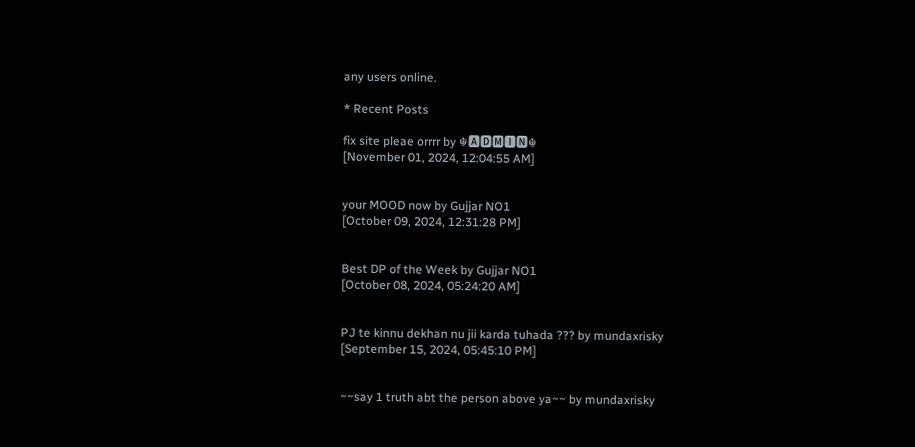any users online.

* Recent Posts

fix site pleae orrrr by ☬🅰🅳🅼🅸🅽☬
[November 01, 2024, 12:04:55 AM]


your MOOD now by Gujjar NO1
[October 09, 2024, 12:31:28 PM]


Best DP of the Week by Gujjar NO1
[October 08, 2024, 05:24:20 AM]


PJ te kinnu dekhan nu jii karda tuhada ??? by mundaxrisky
[September 15, 2024, 05:45:10 PM]


~~say 1 truth abt the person above ya~~ by mundaxrisky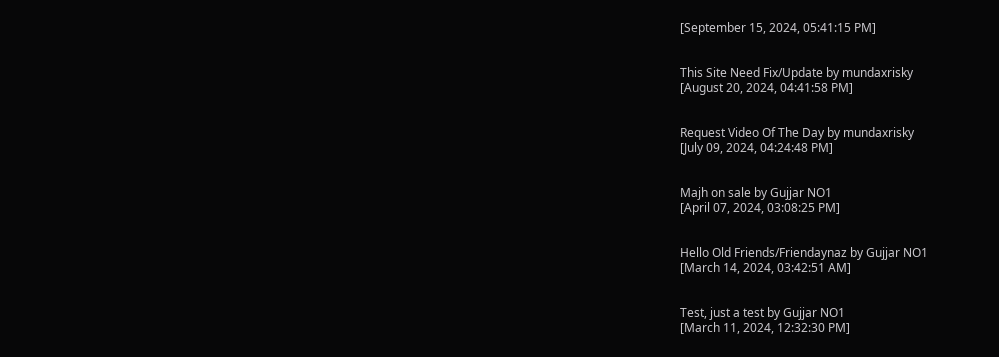[September 15, 2024, 05:41:15 PM]


This Site Need Fix/Update by mundaxrisky
[August 20, 2024, 04:41:58 PM]


Request Video Of The Day by mundaxrisky
[July 09, 2024, 04:24:48 PM]


Majh on sale by Gujjar NO1
[April 07, 2024, 03:08:25 PM]


Hello Old Friends/Friendaynaz by Gujjar NO1
[March 14, 2024, 03:42:51 AM]


Test, just a test by Gujjar NO1
[March 11, 2024, 12:32:30 PM]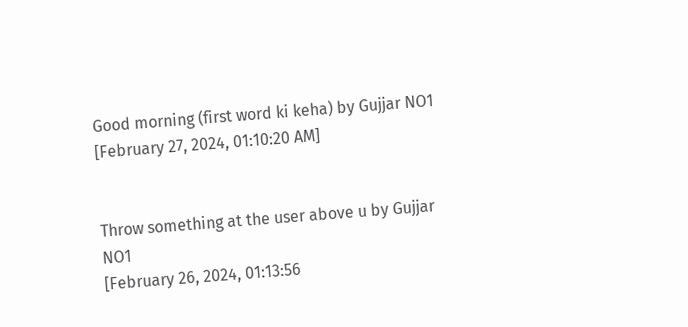Good morning (first word ki keha) by Gujjar NO1
[February 27, 2024, 01:10:20 AM]


Throw something at the user above u by Gujjar NO1
[February 26, 2024, 01:13:56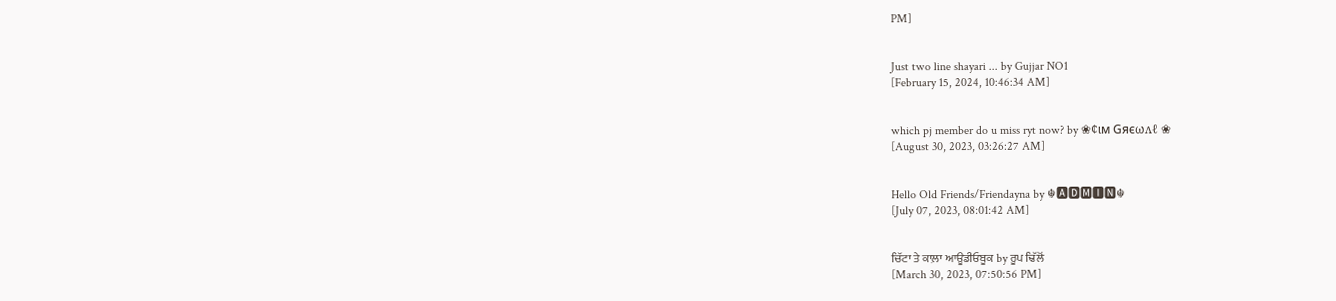PM]


Just two line shayari ... by Gujjar NO1
[February 15, 2024, 10:46:34 AM]


which pj member do u miss ryt now? by ❀¢ιм Gяєωʌℓ ❀
[August 30, 2023, 03:26:27 AM]


Hello Old Friends/Friendayna by ☬🅰🅳🅼🅸🅽☬
[July 07, 2023, 08:01:42 AM]


ਚਿੱਟਾ ਤੇ ਕਾਲ਼ਾ ਆਊਡੀਓਬੂਕ by ਰੂਪ ਢਿੱਲੋਂ
[March 30, 2023, 07:50:56 PM]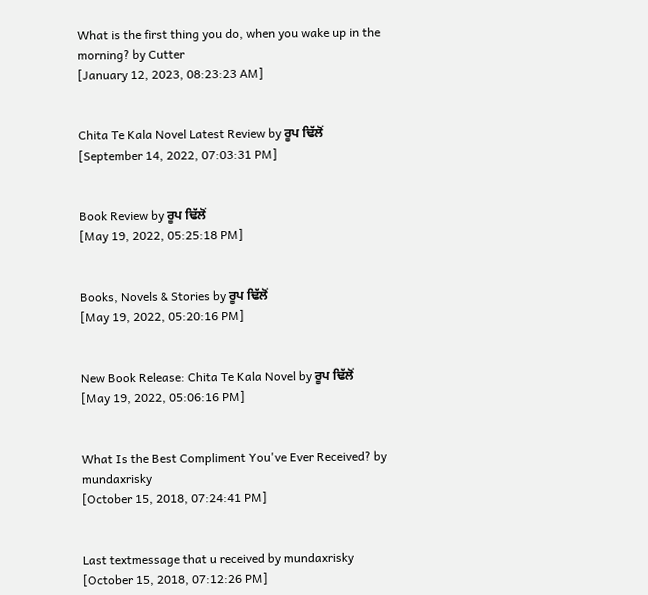What is the first thing you do, when you wake up in the morning? by Cutter
[January 12, 2023, 08:23:23 AM]


Chita Te Kala Novel Latest Review by ਰੂਪ ਢਿੱਲੋਂ
[September 14, 2022, 07:03:31 PM]


Book Review by ਰੂਪ ਢਿੱਲੋਂ
[May 19, 2022, 05:25:18 PM]


Books, Novels & Stories by ਰੂਪ ਢਿੱਲੋਂ
[May 19, 2022, 05:20:16 PM]


New Book Release: Chita Te Kala Novel by ਰੂਪ ਢਿੱਲੋਂ
[May 19, 2022, 05:06:16 PM]


What Is the Best Compliment You've Ever Received? by mundaxrisky
[October 15, 2018, 07:24:41 PM]


Last textmessage that u received by mundaxrisky
[October 15, 2018, 07:12:26 PM]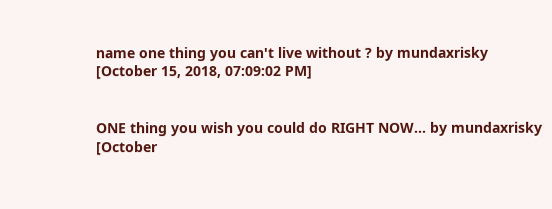name one thing you can't live without ? by mundaxrisky
[October 15, 2018, 07:09:02 PM]


ONE thing you wish you could do RIGHT NOW... by mundaxrisky
[October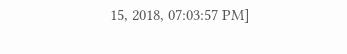15, 2018, 07:03:57 PM]